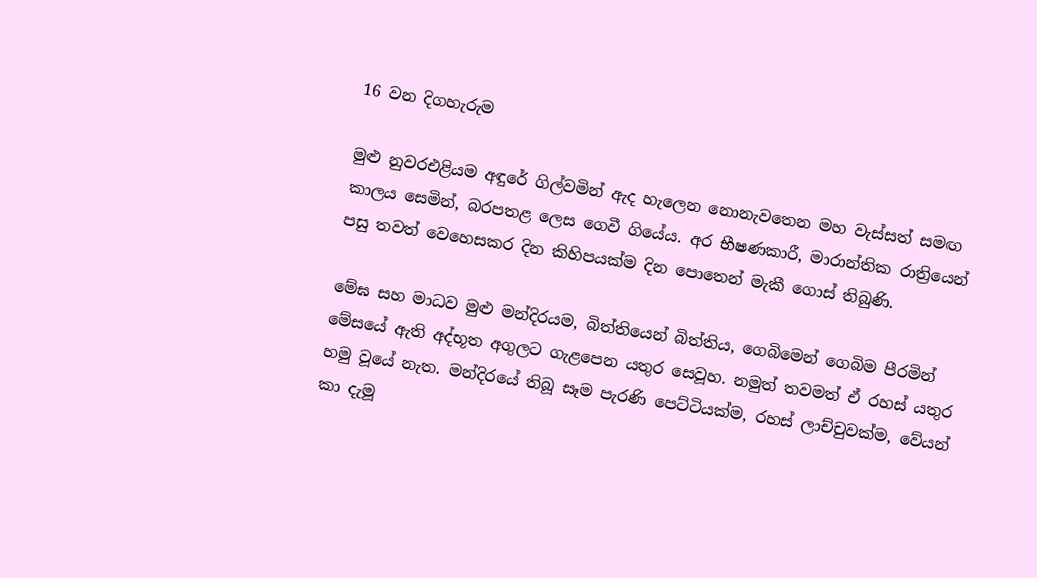16 වන දිගහැරුම

මුළු නුවරඑළියම අඳුරේ ගිල්වමින් ඇද හැලෙන නොනැවතෙන මහ වැස්සත් සමඟ කාලය සෙමින්, බරපතළ ලෙස ගෙවී ගියේය. අර භීෂණකාරී, මාරාන්තික රාත්‍රියෙන් පසු තවත් වෙහෙසකර දින කිහිපයක්ම දින පොතෙන් මැකී ගොස් තිබුණි.

මේඝ සහ මාධව මුළු මන්දිරයම, බිත්තියෙන් බිත්තිය, ගෙබිමෙන් ගෙබිම පීරමින් මේසයේ ඇති අද්භූත අගුලට ගැළපෙන යතුර සෙවූහ. නමුත් තවමත් ඒ රහස් යතුර හමු වූයේ නැත. මන්දිරයේ තිබූ සෑම පැරණි පෙට්ටියක්ම, රහස් ලාච්චුවක්ම, වේයන් කා දැමූ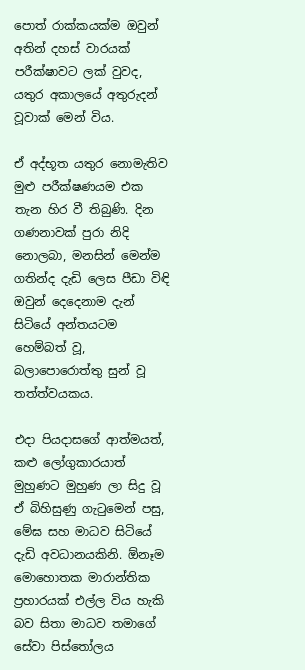පොත් රාක්කයක්ම ඔවුන් අතින් දහස් වාරයක් පරීක්ෂාවට ලක් වුවද, යතුර අකාලයේ අතුරුදන් වූවාක් මෙන් විය.

ඒ අද්භූත යතුර නොමැතිව මුළු පරීක්ෂණයම එක තැන හිර වී තිබුණි. දින ගණනාවක් පුරා නිදි නොලබා, මනසින් මෙන්ම ගතින්ද දැඩි ලෙස පීඩා විඳි ඔවුන් දෙදෙනාම දැන් සිටියේ අන්තයටම හෙම්බත් වූ, බලාපොරොත්තු සුන් වූ තත්ත්වයකය.

එදා පියදාසගේ ආත්මයත්, කළු ලෝගුකාරයාත් මුහුණට මුහුණ ලා සිදු වූ ඒ බිහිසුණු ගැටුමෙන් පසු, මේඝ සහ මාධව සිටියේ දැඩි අවධානයකිනි. ඕනෑම මොහොතක මාරාන්තික ප්‍රහාරයක් එල්ල විය හැකි බව සිතා මාධව තමාගේ සේවා පිස්තෝලය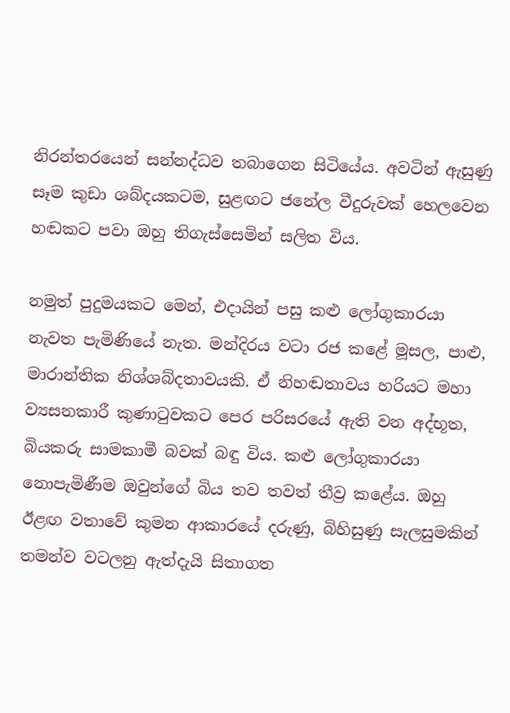නිරන්තරයෙන් සන්නද්ධව තබාගෙන සිටියේය. අවටින් ඇසුණු සෑම කුඩා ශබ්දයකටම, සුළඟට ජනේල වීදුරුවක් හෙලවෙන හඬකට පවා ඔහු තිගැස්සෙමින් සලිත විය.

නමුත් පුදුමයකට මෙන්, එදායින් පසු කළු ලෝගුකාරයා නැවත පැමිණියේ නැත. මන්දිරය වටා රජ කළේ මූසල, පාළු, මාරාන්තික නිශ්ශබ්දතාවයකි. ඒ නිහඬතාවය හරියට මහා ව්‍යසනකාරී කුණාටුවකට පෙර පරිසරයේ ඇති වන අද්භූත, බියකරු සාමකාමී බවක් බඳු විය. කළු ලෝගුකාරයා නොපැමිණීම ඔවුන්ගේ බිය තව තවත් තීව්‍ර කළේය. ඔහු ඊළඟ වතාවේ කුමන ආකාරයේ දරුණු, බිහිසුණු සැලසුමකින් තමන්ව වටලනු ඇත්දැයි සිතාගත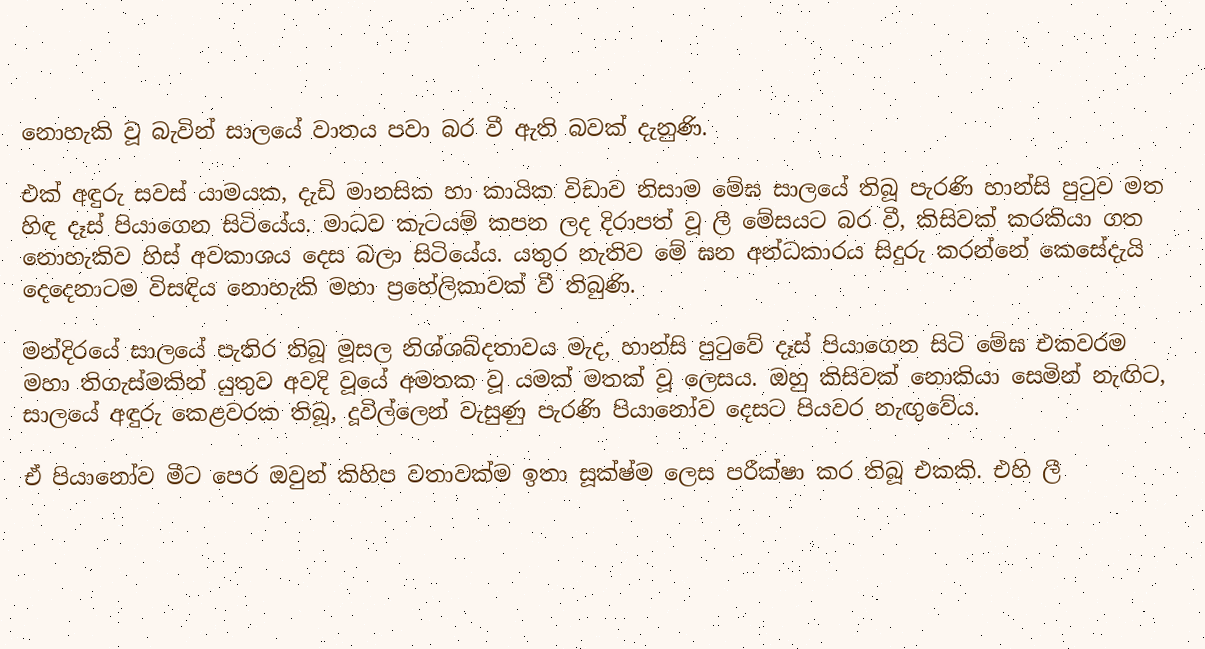නොහැකි වූ බැවින් සාලයේ වාතය පවා බර වී ඇති බවක් දැනුණි.

එක් අඳුරු සවස් යාමයක, දැඩි මානසික හා කායික විඩාව නිසාම මේඝ සාලයේ තිබූ පැරණි හාන්සි පුටුව මත හිඳ දෑස් පියාගෙන සිටියේය. මාධව කැටයම් කපන ලද දිරාපත් වූ ලී මේසයට බර වී, කිසිවක් කරකියා ගත නොහැකිව හිස් අවකාශය දෙස බලා සිටියේය. යතුර නැතිව මේ ඝන අන්ධකාරය සිදුරු කරන්නේ කෙසේදැයි දෙදෙනාටම විසඳිය නොහැකි මහා ප්‍රහේලිකාවක් වී තිබුණි.

මන්දිරයේ සාලයේ පැතිර තිබූ මූසල නිශ්ශබ්දතාවය මැද, හාන්සි පුටුවේ දෑස් පියාගෙන සිටි මේඝ එකවරම මහා තිගැස්මකින් යුතුව අවදි වූයේ අමතක වූ යමක් මතක් වූ ලෙසය. ඔහු කිසිවක් නොකියා සෙමින් නැඟිට, සාලයේ අඳුරු කෙළවරක තිබූ, දූවිල්ලෙන් වැසුණු පැරණි පියානෝව දෙසට පියවර නැඟුවේය.

ඒ පියානෝව මීට පෙර ඔවුන් කිහිප වතාවක්ම ඉතා සූක්ෂ්ම ලෙස පරීක්ෂා කර තිබූ එකකි. එහි ලී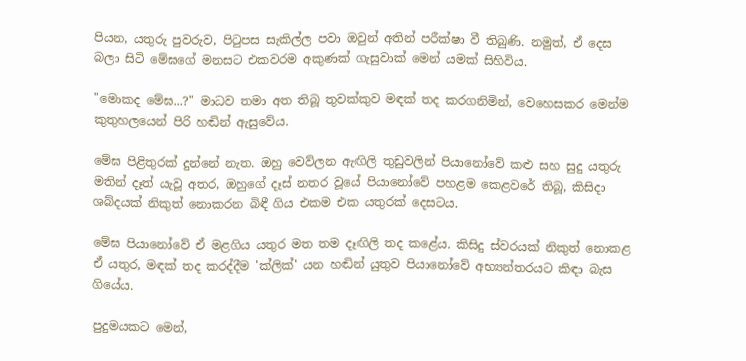පියන, යතුරු පුවරුව, පිටුපස සැකිල්ල පවා ඔවුන් අතින් පරීක්ෂා වී තිබුණි. නමුත්, ඒ දෙස බලා සිටි මේඝගේ මනසට එකවරම අකුණක් ගැසුවාක් මෙන් යමක් සිහිවිය.

"මොකද මේඝ...?" මාධව තමා අත තිබූ තුවක්කුව මඳක් තද කරගනිමින්, වෙහෙසකර මෙන්ම කුතුහලයෙන් පිරි හඬින් ඇසුවේය.

මේඝ පිළිතුරක් දුන්නේ නැත. ඔහු වෙව්ලන ඇඟිලි තුඩුවලින් පියානෝවේ කළු සහ සුදු යතුරු මතින් දෑත් යැවූ අතර, ඔහුගේ දෑස් නතර වූයේ පියානෝවේ පහළම කෙළවරේ තිබූ, කිසිදා ශබ්දයක් නිකුත් නොකරන බිඳී ගිය එකම එක යතුරක් දෙසටය.

මේඝ පියානෝවේ ඒ මළගිය යතුර මත තම දෑඟිලි තද කළේය. කිසිදු ස්වරයක් නිකුත් නොකළ ඒ යතුර, මඳක් තද කරද්දීම 'ක්ලික්' යන හඬින් යුතුව පියානෝවේ අභ්‍යන්තරයට කිඳා බැස ගියේය.

පුදුමයකට මෙන්,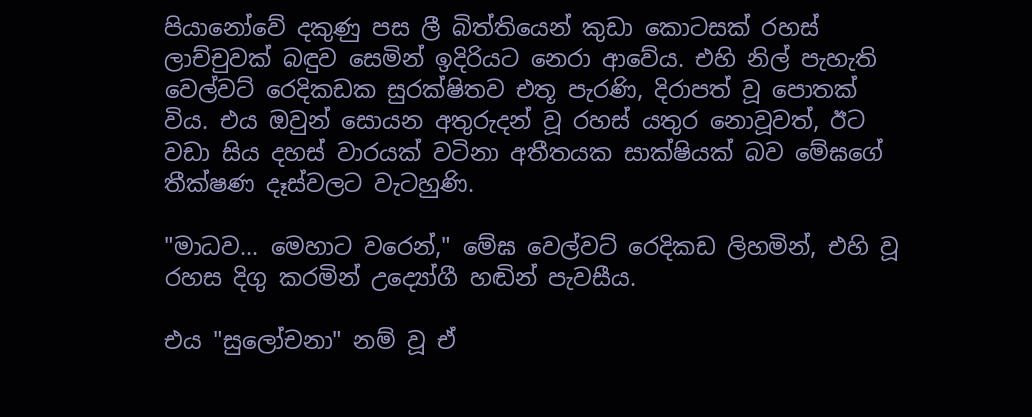පියානෝවේ දකුණු පස ලී බිත්තියෙන් කුඩා කොටසක් රහස් ලාච්චුවක් බඳුව සෙමින් ඉදිරියට නෙරා ආවේය. එහි නිල් පැහැති වෙල්වට් රෙදිකඩක සුරක්ෂිතව එතූ පැරණි, දිරාපත් වූ පොතක් විය. එය ඔවුන් සොයන අතුරුදන් වූ රහස් යතුර නොවූවත්, ඊට වඩා සිය දහස් වාරයක් වටිනා අතීතයක සාක්ෂියක් බව මේඝගේ තීක්ෂණ දෑස්වලට වැටහුණි.

"මාධව... මෙහාට වරෙන්," මේඝ වෙල්වට් රෙදිකඩ ලිහමින්, එහි වූ රහස දිගු කරමින් උද්‍යෝගී හඬින් පැවසීය.

එය "සුලෝචනා" නම් වූ ඒ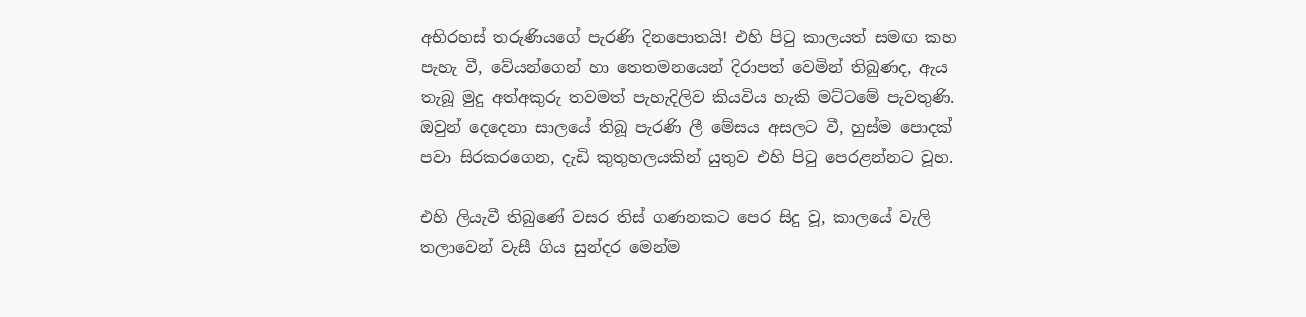අභිරහස් තරුණියගේ පැරණි දිනපොතයි! එහි පිටු කාලයත් සමඟ කහ පැහැ වී, වේයන්ගෙන් හා තෙතමනයෙන් දිරාපත් වෙමින් තිබුණද, ඇය තැබූ මුදු අත්අකුරු තවමත් පැහැදිලිව කියවිය හැකි මට්ටමේ පැවතුණි. ඔවුන් දෙදෙනා සාලයේ තිබූ පැරණි ලී මේසය අසලට වී, හුස්ම පොදක් පවා සිරකරගෙන, දැඩි කුතුහලයකින් යුතුව එහි පිටු පෙරළන්නට වූහ.

එහි ලියැවී තිබුණේ වසර තිස් ගණනකට පෙර සිදු වූ, කාලයේ වැලි තලාවෙන් වැසී ගිය සුන්දර මෙන්ම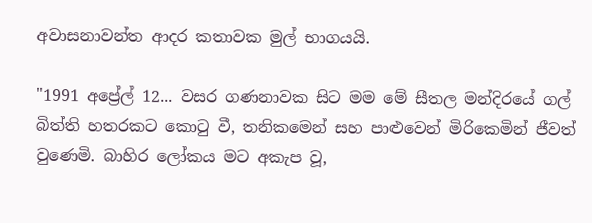අවාසනාවන්ත ආදර කතාවක මුල් භාගයයි.

"1991 අප්‍රේල් 12... වසර ගණනාවක සිට මම මේ සීතල මන්දිරයේ ගල් බිත්ති හතරකට කොටු වී, තනිකමෙන් සහ පාළුවෙන් මිරිකෙමින් ජීවත් වුණෙමි. බාහිර ලෝකය මට අකැප වූ,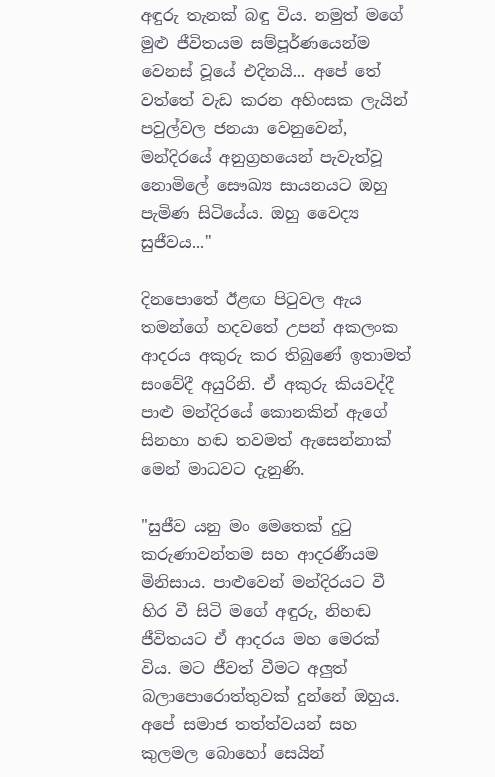අඳුරු තැනක් බඳු විය. නමුත් මගේ මුළු ජීවිතයම සම්පූර්ණයෙන්ම වෙනස් වූයේ එදිනයි... අපේ තේ වත්තේ වැඩ කරන අහිංසක ලැයින් පවුල්වල ජනයා වෙනුවෙන්, මන්දිරයේ අනුග්‍රහයෙන් පැවැත්වූ නොමිලේ සෞඛ්‍ය සායනයට ඔහු පැමිණ සිටියේය. ඔහු වෛද්‍ය සුජීවය..."

දිනපොතේ ඊළඟ පිටුවල ඇය තමන්ගේ හදවතේ උපන් අකලංක ආදරය අකුරු කර තිබුණේ ඉතාමත් සංවේදී අයුරිනි. ඒ අකුරු කියවද්දී පාළු මන්දිරයේ කොනකින් ඇගේ සිනහා හඬ තවමත් ඇසෙන්නාක් මෙන් මාධවට දැනුණි.

"සුජීව යනු මං මෙතෙක් දුටු කරුණාවන්තම සහ ආදරණීයම මිනිසාය. පාළුවෙන් මන්දිරයට වී හිර වී සිටි මගේ අඳුරු, නිහඬ ජීවිතයට ඒ ආදරය මහ මෙරක් විය. මට ජීවත් වීමට අලුත් බලාපොරොත්තුවක් දුන්නේ ඔහුය. අපේ සමාජ තත්ත්වයන් සහ කුලමල බොහෝ සෙයින්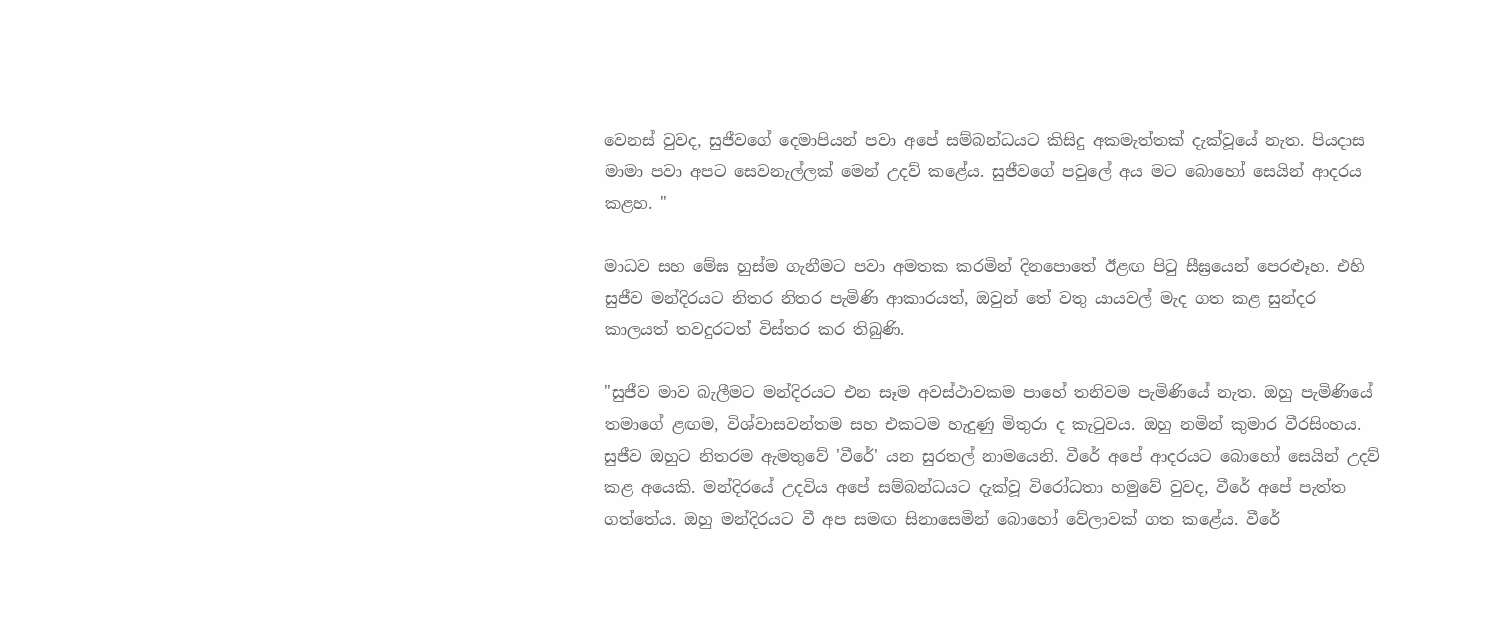වෙනස් වුවද, සුජීවගේ දෙමාපියන් පවා අපේ සම්බන්ධයට කිසිදු අකමැත්තක් දැක්වූයේ නැත. පියදාස මාමා පවා අපට සෙවනැල්ලක් මෙන් උදව් කළේය. සුජීවගේ පවුලේ අය මට බොහෝ සෙයින් ආදරය කළහ. "

මාධව සහ මේඝ හුස්ම ගැනීමට පවා අමතක කරමින් දිනපොතේ ඊළඟ පිටු සීඝ්‍රයෙන් පෙරළූහ. එහි සුජීව මන්දිරයට නිතර නිතර පැමිණි ආකාරයත්, ඔවුන් තේ වතු යායවල් මැද ගත කළ සුන්දර කාලයත් තවදුරටත් විස්තර කර තිබුණි.

"සුජීව මාව බැලීමට මන්දිරයට එන සෑම අවස්ථාවකම පාහේ තනිවම පැමිණියේ නැත. ඔහු පැමිණියේ තමාගේ ළඟම, විශ්වාසවන්තම සහ එකටම හැදුණු මිතුරා ද කැටුවය. ඔහු නමින් කුමාර වීරසිංහය. සුජීව ඔහුට නිතරම ඇමතුවේ 'වීරේ' යන සුරතල් නාමයෙනි. වීරේ අපේ ආදරයට බොහෝ සෙයින් උදව් කළ අයෙකි. මන්දිරයේ උදවිය අපේ සම්බන්ධයට දැක්වූ විරෝධතා හමුවේ වුවද, වීරේ අපේ පැත්ත ගත්තේය. ඔහු මන්දිරයට වී අප සමඟ සිනාසෙමින් බොහෝ වේලාවක් ගත කළේය. වීරේ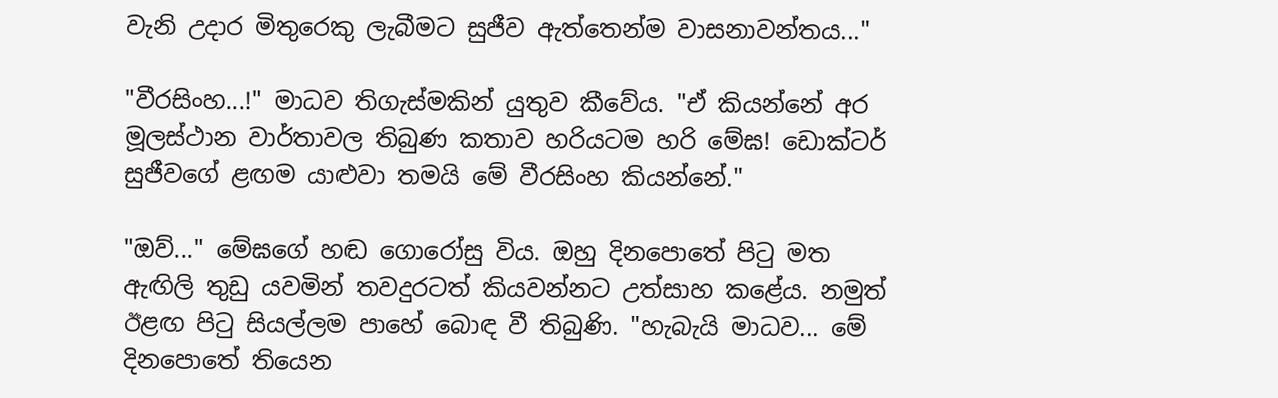වැනි උදාර මිතුරෙකු ලැබීමට සුජීව ඇත්තෙන්ම වාසනාවන්තය..."

"වීරසිංහ...!" මාධව තිගැස්මකින් යුතුව කීවේය. "ඒ කියන්නේ අර මූලස්ථාන වාර්තාවල තිබුණ කතාව හරියටම හරි මේඝ! ඩොක්ටර් සුජීවගේ ළඟම යාළුවා තමයි මේ වීරසිංහ කියන්නේ."

"ඔව්..." මේඝගේ හඬ ගොරෝසු විය. ඔහු දිනපොතේ පිටු මත ඇඟිලි තුඩු යවමින් තවදුරටත් කියවන්නට උත්සාහ කළේය. නමුත් ඊළඟ පිටු සියල්ලම පාහේ බොඳ වී තිබුණි. "හැබැයි මාධව... මේ දිනපොතේ තියෙන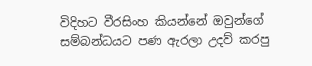විදිහට වීරසිංහ කියන්නේ ඔවුන්ගේ සම්බන්ධයට පණ ඇරලා උදව් කරපු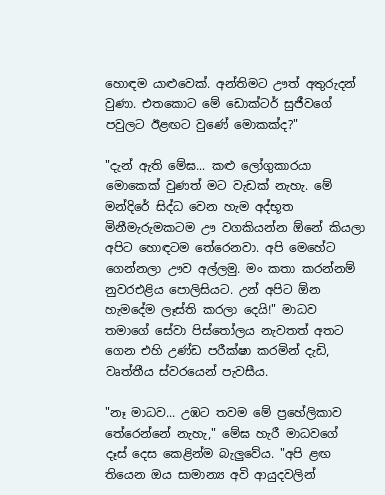හොඳම යාළුවෙක්. අන්තිමට ඌත් අතුරුදන් වුණා. එතකොට මේ ඩොක්ටර් සුජීවගේ පවුලට ඊළඟට වුණේ මොකක්ද?"

"දැන් ඇති මේඝ... කළු ලෝගුකාරයා මොකෙක් වුණත් මට වැඩක් නැහැ. මේ මන්දිරේ සිද්ධ වෙන හැම අද්භූත මිනීමැරුමකටම ඌ වගකියන්න ඕනේ කියලා අපිට හොඳටම තේරෙනවා. අපි මෙහේට ගෙන්නලා ඌව අල්ලමු. මං කතා කරන්නම් නුවරඑළිය පොලිසියට. උන් අපිට ඕන හැමදේම ලෑස්ති කරලා දෙයි!" මාධව තමාගේ සේවා පිස්තෝලය නැවතත් අතට ගෙන එහි උණ්ඩ පරීක්ෂා කරමින් දැඩි, වෘත්තීය ස්වරයෙන් පැවසීය.

"නෑ මාධව... උඹට තවම මේ ප්‍රහේලිකාව තේරෙන්නේ නැහැ," මේඝ හැරී මාධවගේ දෑස් දෙස කෙළින්ම බැලුවේය. "අපි ළඟ තියෙන ඔය සාමාන්‍ය අවි ආයුදවලින්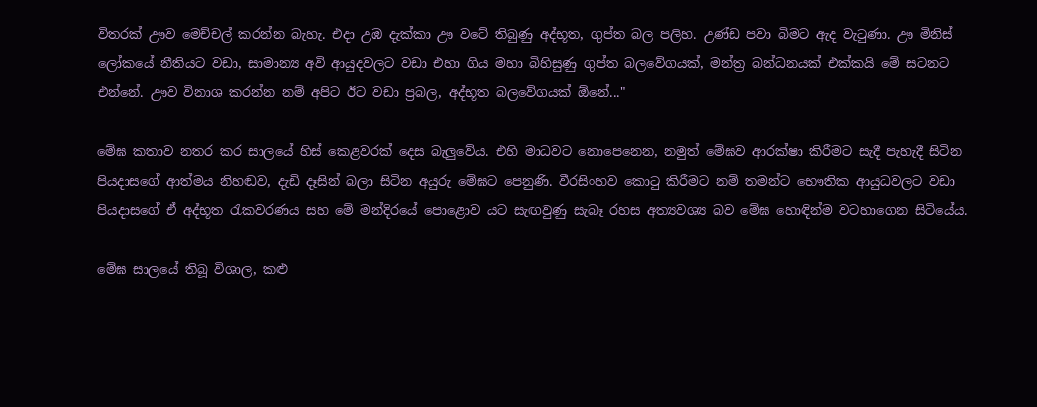විතරක් ඌව මෙච්චල් කරන්න බැහැ. එදා උඹ දැක්කා ඌ වටේ තිබුණු අද්භූත, ගුප්ත බල පලිහ. උණ්ඩ පවා බිමට ඇද වැටුණා. ඌ මිනිස් ලෝකයේ නීතියට වඩා, සාමාන්‍ය අවි ආයුදවලට වඩා එහා ගිය මහා බිහිසුණු ගුප්ත බලවේගයක්, මන්ත්‍ර බන්ධනයක් එක්කයි මේ සටනට එන්නේ. ඌව විනාශ කරන්න නම් අපිට ඊට වඩා ප්‍රබල, අද්භූත බලවේගයක් ඕනේ..."

මේඝ කතාව නතර කර සාලයේ හිස් කෙළවරක් දෙස බැලුවේය. එහි මාධවට නොපෙනෙන, නමුත් මේඝව ආරක්ෂා කිරීමට සැදී පැහැදී සිටින පියදාසගේ ආත්මය නිහඬව, දැඩි දෑසින් බලා සිටින අයුරු මේඝට පෙනුණි. වීරසිංහව කොටු කිරීමට නම් තමන්ට භෞතික ආයුධවලට වඩා පියදාසගේ ඒ අද්භූත රැකවරණය සහ මේ මන්දිරයේ පොළොව යට සැඟවුණු සැබෑ රහස අත්‍යවශ්‍ය බව මේඝ හොඳින්ම වටහාගෙන සිටියේය.

මේඝ සාලයේ තිබූ විශාල, කළු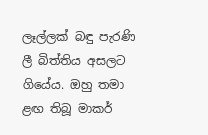ලෑල්ලක් බඳු පැරණි ලී බිත්තිය අසලට ගියේය. ඔහු තමා ළඟ තිබූ මාකර්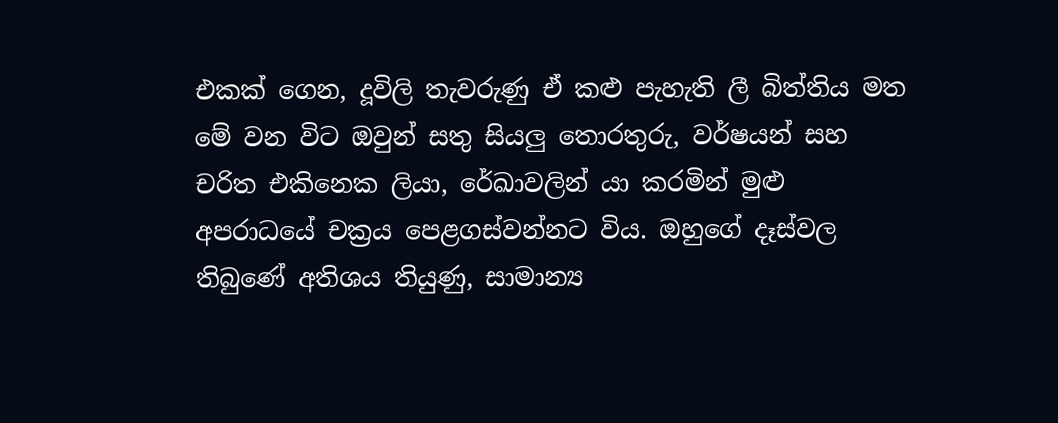එකක් ගෙන, දූවිලි තැවරුණු ඒ කළු පැහැති ලී බිත්තිය මත මේ වන විට ඔවුන් සතු සියලු තොරතුරු, වර්ෂයන් සහ චරිත එකිනෙක ලියා, රේඛාවලින් යා කරමින් මුළු අපරාධයේ චක්‍රය පෙළගස්වන්නට විය. ඔහුගේ දෑස්වල තිබුණේ අතිශය තියුණු, සාමාන්‍ය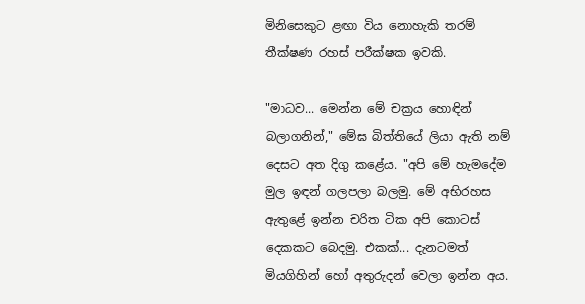මිනිසෙකුට ළඟා විය නොහැකි තරම් තීක්ෂණ රහස් පරීක්ෂක ඉවකි.

"මාධව... මෙන්න මේ චක්‍රය හොඳින් බලාගනින්," මේඝ බිත්තියේ ලියා ඇති නම් දෙසට අත දිගු කළේය. "අපි මේ හැමදේම මුල ඉඳන් ගලපලා බලමු. මේ අභිරහස ඇතුළේ ඉන්න චරිත ටික අපි කොටස් දෙකකට බෙදමු. එකක්... දැනටමත් මියගිහින් හෝ අතුරුදන් වෙලා ඉන්න අය.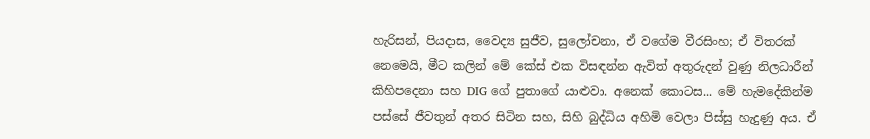හැරිසන්, පියදාස, වෛද්‍ය සුජීව, සුලෝචනා, ඒ වගේම වීරසිංහ; ඒ විතරක් නෙමෙයි, මීට කලින් මේ කේස් එක විසඳන්න ඇවිත් අතුරුදන් වුණු නිලධාරීන් කිහිපදෙනා සහ DIG ගේ පුතාගේ යාළුවා. අනෙක් කොටස... මේ හැමදේකින්ම පස්සේ ජීවතුන් අතර සිටින සහ, සිහි බුද්ධිය අහිමි වෙලා පිස්සු හැදුණු අය. ඒ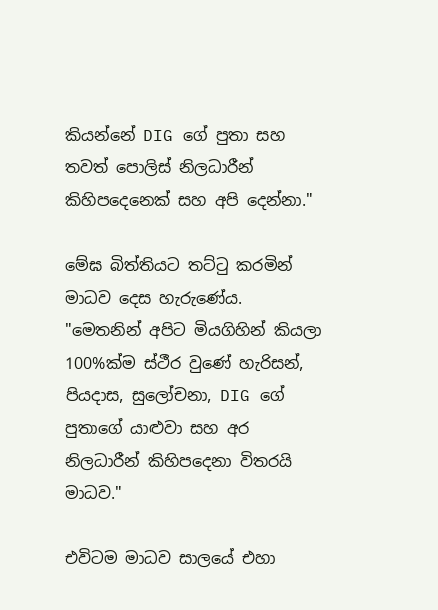කියන්නේ DIG ගේ පුතා සහ තවත් පොලිස් නිලධාරීන් කිහිපදෙනෙක් සහ අපි දෙන්නා."

මේඝ බිත්තියට තට්ටු කරමින් මාධව දෙස හැරුණේය. "මෙතනින් අපිට මියගිහින් කියලා 100%ක්ම ස්ථීර වුණේ හැරිසන්, පියදාස, සුලෝචනා, DIG ගේ පුතාගේ යාළුවා සහ අර නිලධාරීන් කිහිපදෙනා විතරයි මාධව."

එවිටම මාධව සාලයේ එහා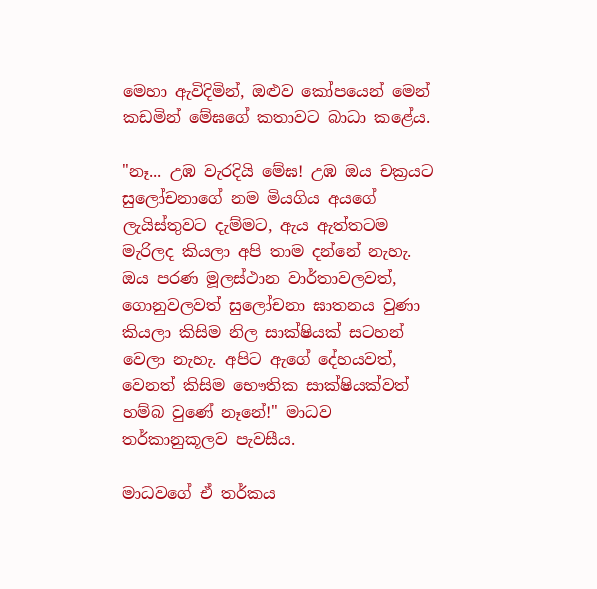මෙහා ඇවිදිමින්, ඔළුව කෝපයෙන් මෙන් කඩමින් මේඝගේ කතාවට බාධා කළේය.

"නෑ... උඹ වැරදියි මේඝ! උඹ ඔය චක්‍රයට සුලෝචනාගේ නම මියගිය අයගේ ලැයිස්තුවට දැම්මට, ඇය ඇත්තටම මැරිලද කියලා අපි තාම දන්නේ නැහැ. ඔය පරණ මූලස්ථාන වාර්තාවලවත්, ගොනුවලවත් සුලෝචනා ඝාතනය වුණා කියලා කිසිම නිල සාක්ෂියක් සටහන් වෙලා නැහැ. අපිට ඇගේ දේහයවත්, වෙනත් කිසිම භෞතික සාක්ෂියක්වත් හම්බ වුණේ නෑනේ!" මාධව තර්කානුකූලව පැවසීය.

මාධවගේ ඒ තර්කය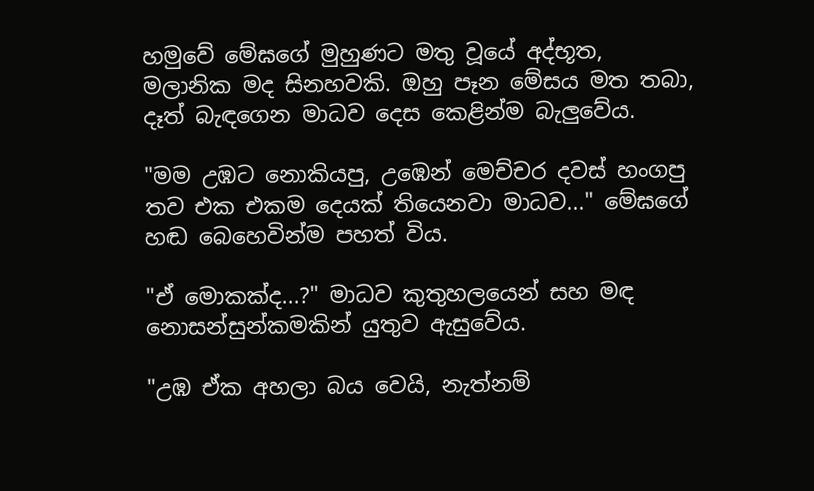හමුවේ මේඝගේ මුහුණට මතු වූයේ අද්භූත, මලානික මද සිනහවකි. ඔහු පෑන මේසය මත තබා, දෑත් බැඳගෙන මාධව දෙස කෙළින්ම බැලුවේය.

"මම උඹට නොකියපු, උඹෙන් මෙච්චර දවස් හංගපු තව එක එකම දෙයක් තියෙනවා මාධව..." මේඝගේ හඬ බෙහෙවින්ම පහත් විය.

"ඒ මොකක්ද...?" මාධව කුතුහලයෙන් සහ මඳ නොසන්සුන්කමකින් යුතුව ඇසුවේය.

"උඹ ඒක අහලා බය වෙයි, නැත්නම්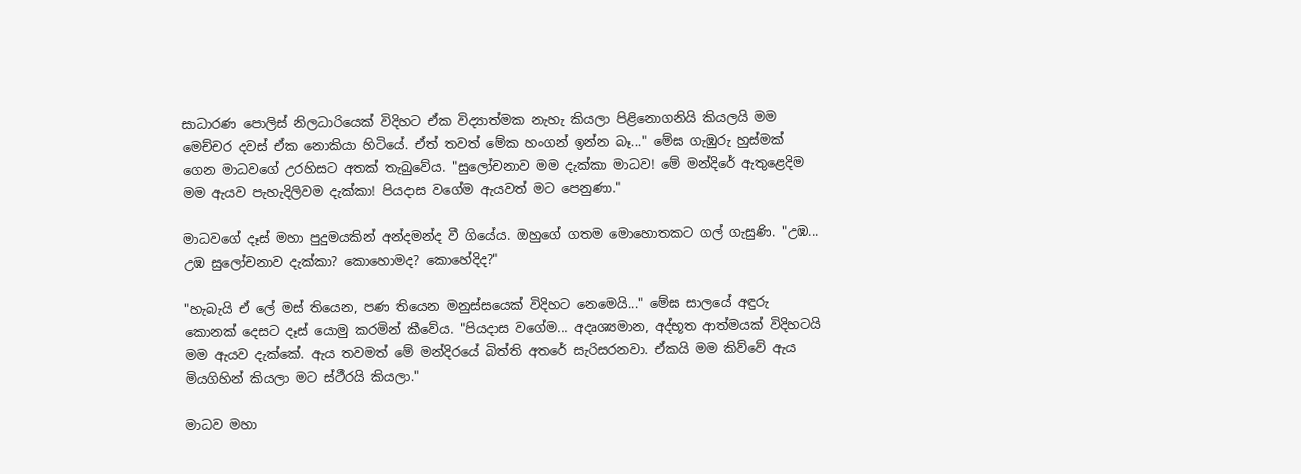සාධාරණ පොලිස් නිලධාරියෙක් විදිහට ඒක විද්‍යාත්මක නැහැ කියලා පිළිනොගනියි කියලයි මම මෙච්චර දවස් ඒක නොකියා හිටියේ. ඒත් තවත් මේක හංගන් ඉන්න බෑ..." මේඝ ගැඹුරු හුස්මක් ගෙන මාධවගේ උරහිසට අතක් තැබුවේය. "සුලෝචනාව මම දැක්කා මාධව! මේ මන්දිරේ ඇතුළෙදිම මම ඇයව පැහැදිලිවම දැක්කා! පියදාස වගේම ඇයවත් මට පෙනුණා."

මාධවගේ දෑස් මහා පුදුමයකින් අන්දමන්ද වී ගියේය. ඔහුගේ ගතම මොහොතකට ගල් ගැසුණි. "උඹ... උඹ සුලෝචනාව දැක්කා? කොහොමද? කොහේදිද?"

"හැබැයි ඒ ලේ මස් තියෙන, පණ තියෙන මනුස්සයෙක් විදිහට නෙමෙයි..." මේඝ සාලයේ අඳුරු කොනක් දෙසට දෑස් යොමු කරමින් කීවේය. "පියදාස වගේම... අදෘශ්‍යමාන, අද්භූත ආත්මයක් විදිහටයි මම ඇයව දැක්කේ. ඇය තවමත් මේ මන්දිරයේ බිත්ති අතරේ සැරිසරනවා. ඒකයි මම කිව්වේ ඇය මියගිහින් කියලා මට ස්ථීරයි කියලා."

මාධව මහා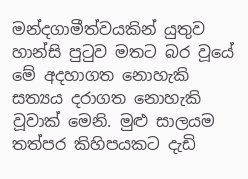මන්දගාමීත්වයකින් යුතුව හාන්සි පුටුව මතට බර වූයේ මේ අදහාගත නොහැකි සත්‍යය දරාගත නොහැකි වූවාක් මෙනි. මුළු සාලයම තත්පර කිහිපයකට දැඩි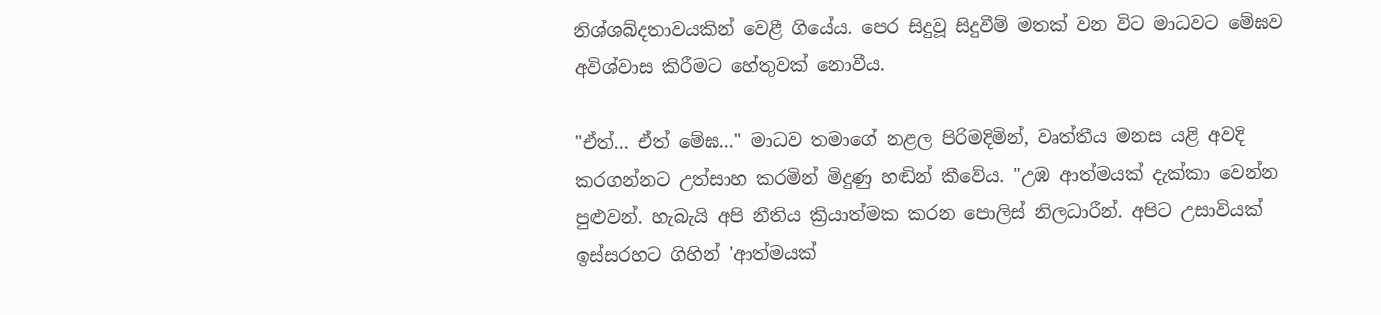නිශ්ශබ්දතාවයකින් වෙළී ගියේය. පෙර සිදුවූ සිදුවීම් මතක් වන විට මාධවට මේඝව අවිශ්වාස කිරීමට හේතුවක් නොවීය.

"ඒත්... ඒත් මේඝ..." මාධව තමාගේ නළල පිරිමදිමින්, වෘත්තීය මනස යළි අවදි කරගන්නට උත්සාහ කරමින් මිදුණු හඬින් කීවේය. "උඹ ආත්මයක් දැක්කා වෙන්න පුළුවන්. හැබැයි අපි නීතිය ක්‍රියාත්මක කරන පොලිස් නිලධාරීන්. අපිට උසාවියක් ඉස්සරහට ගිහින් 'ආත්මයක්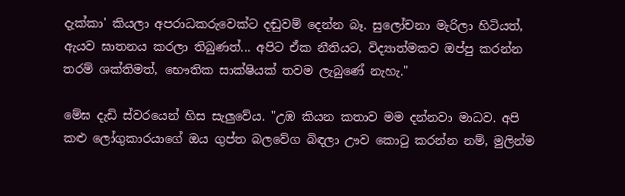දැක්කා' කියලා අපරාධකරුවෙක්ට දඬුවම් දෙන්න බෑ. සුලෝචනා මැරිලා හිටියත්, ඇයව ඝාතනය කරලා තිබුණත්... අපිට ඒක නීතියට, විද්‍යාත්මකව ඔප්පු කරන්න තරම් ශක්තිමත්, භෞතික සාක්ෂියක් තවම ලැබුණේ නැහැ."

මේඝ දැඩි ස්වරයෙන් හිස සැලුවේය. "උඹ කියන කතාව මම දන්නවා මාධව. අපි කළු ලෝගුකාරයාගේ ඔය ගුප්ත බලවේග බිඳලා ඌව කොටු කරන්න නම්, මුලින්ම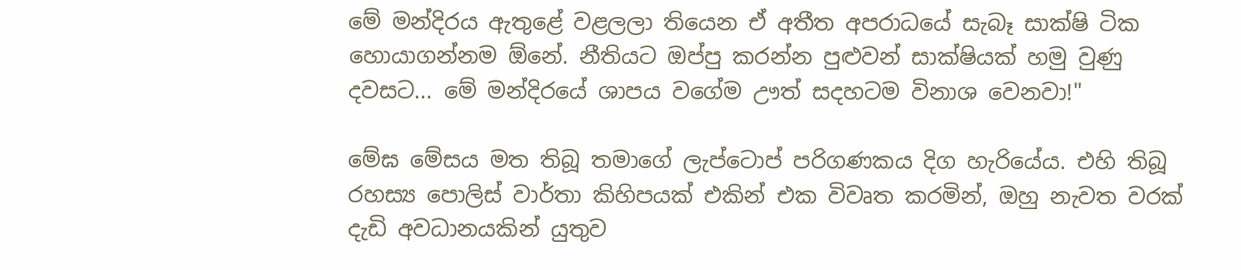මේ මන්දිරය ඇතුළේ වළලලා තියෙන ඒ අතීත අපරාධයේ සැබෑ සාක්ෂි ටික හොයාගන්නම ඕනේ. නීතියට ඔප්පු කරන්න පුළුවන් සාක්ෂියක් හමු වුණු දවසට... මේ මන්දිරයේ ශාපය වගේම ඌත් සදහටම විනාශ වෙනවා!"

මේඝ මේසය මත තිබූ තමාගේ ලැප්ටොප් පරිගණකය දිග හැරියේය. එහි තිබූ රහස්‍ය පොලිස් වාර්තා කිහිපයක් එකින් එක විවෘත කරමින්, ඔහු නැවත වරක් දැඩි අවධානයකින් යුතුව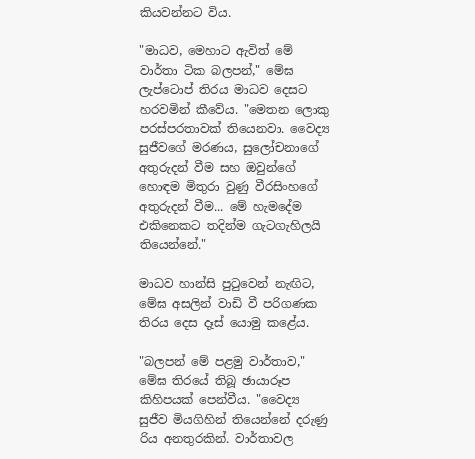කියවන්නට විය.

"මාධව, මෙහාට ඇවිත් මේ වාර්තා ටික බලපන්," මේඝ ලැප්ටොප් තිරය මාධව දෙසට හරවමින් කීවේය. "මෙතන ලොකු පරස්පරතාවක් තියෙනවා. වෛද්‍ය සුජීවගේ මරණය, සුලෝචනාගේ අතුරුදන් වීම සහ ඔවුන්ගේ හොඳම මිතුරා වුණු වීරසිංහගේ අතුරුදන් වීම... මේ හැමදේම එකිනෙකට තදින්ම ගැටගැහිලයි තියෙන්නේ."

මාධව හාන්සි පුටුවෙන් නැඟිට, මේඝ අසලින් වාඩි වී පරිගණක තිරය දෙස දෑස් යොමු කළේය.

"බලපන් මේ පළමු වාර්තාව," මේඝ තිරයේ තිබූ ඡායාරූප කිහිපයක් පෙන්වීය. "වෛද්‍ය සුජීව මියගිහින් තියෙන්නේ දරුණු රිය අනතුරකින්. වාර්තාවල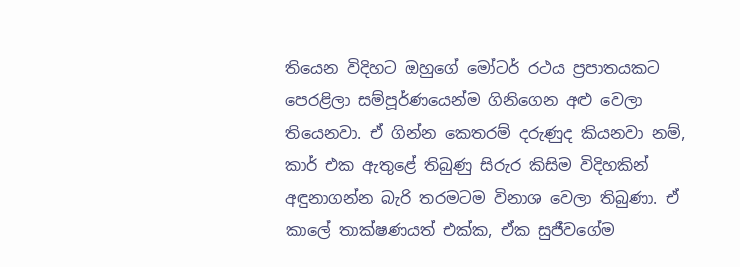තියෙන විදිහට ඔහුගේ මෝටර් රථය ප්‍රපාතයකට පෙරළිලා සම්පූර්ණයෙන්ම ගිනිගෙන අළු වෙලා තියෙනවා. ඒ ගින්න කෙතරම් දරුණුද කියනවා නම්, කාර් එක ඇතුළේ තිබුණු සිරුර කිසිම විදිහකින් අඳුනාගන්න බැරි තරමටම විනාශ වෙලා තිබුණා. ඒ කාලේ තාක්ෂණයත් එක්ක, ඒක සුජීවගේම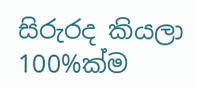සිරුරද කියලා 100%ක්ම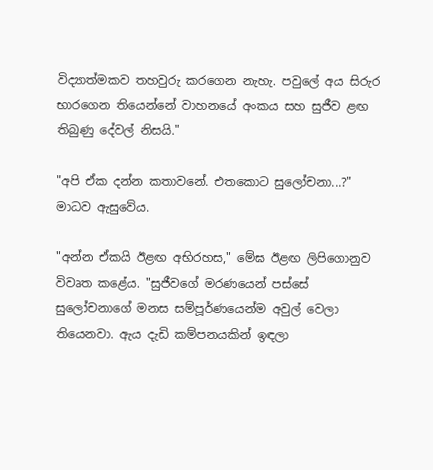විද්‍යාත්මකව තහවුරු කරගෙන නැහැ. පවුලේ අය සිරුර භාරගෙන තියෙන්නේ වාහනයේ අංකය සහ සුජීව ළඟ තිබුණු දේවල් නිසයි."

"අපි ඒක දන්න කතාවනේ. එතකොට සුලෝචනා...?" මාධව ඇසුවේය.

"අන්න ඒකයි ඊළඟ අභිරහස," මේඝ ඊළඟ ලිපිගොනුව විවෘත කළේය. "සුජීවගේ මරණයෙන් පස්සේ සුලෝචනාගේ මනස සම්පූර්ණයෙන්ම අවුල් වෙලා තියෙනවා. ඇය දැඩි කම්පනයකින් ඉඳලා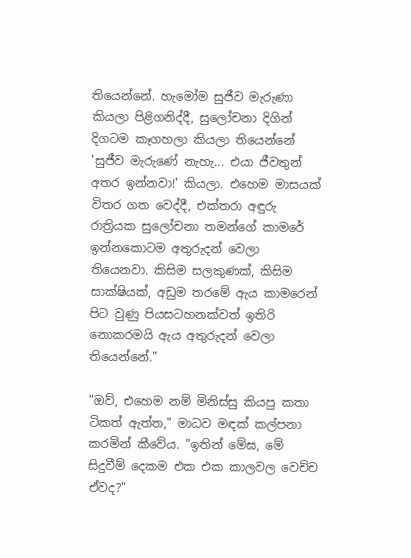තියෙන්නේ. හැමෝම සුජීව මැරුණා කියලා පිළිගනිද්දී, සුලෝචනා දිගින් දිගටම කෑගහලා කියලා තියෙන්නේ 'සුජීව මැරුණේ නැහැ... එයා ජීවතුන් අතර ඉන්නවා!' කියලා. එහෙම මාසයක් විතර ගත වෙද්දී, එක්තරා අඳුරු රාත්‍රියක සුලෝචනා තමන්ගේ කාමරේ ඉන්නකොටම අතුරුදන් වෙලා තියෙනවා. කිසිම සලකුණක්, කිසිම සාක්ෂියක්, අඩුම තරමේ ඇය කාමරෙන් පිට වුණු පියසටහනක්වත් ඉතිරි නොකරමයි ඇය අතුරුදන් වෙලා තියෙන්නේ."

"ඔව්, එහෙම නම් මිනිස්සු කියපු කතා ටිකත් ඇත්ත," මාධව මඳක් කල්පනා කරමින් කීවේය. "ඉතින් මේඝ, මේ සිදුවීම් දෙකම එක එක කාලවල වෙච්ච ඒවද?"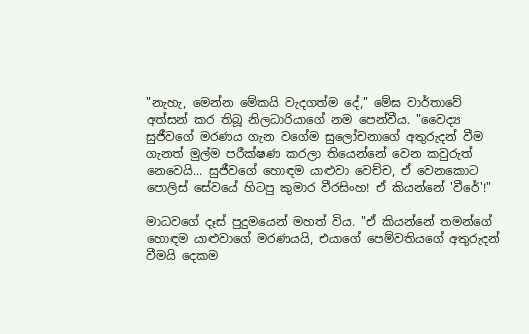"නැහැ, මෙන්න මේකයි වැදගත්ම දේ," මේඝ වාර්තාවේ අත්සන් කර තිබූ නිලධාරියාගේ නම පෙන්වීය. "වෛද්‍ය සුජීවගේ මරණය ගැන වගේම සුලෝචනාගේ අතුරුදන් වීම ගැනත් මුල්ම පරීක්ෂණ කරලා තියෙන්නේ වෙන කවුරුත් නෙවෙයි... සුජීවගේ හොඳම යාළුවා වෙච්ච, ඒ වෙනකොට පොලිස් සේවයේ හිටපු කුමාර වීරසිංහ! ඒ කියන්නේ 'වීරේ'!"

මාධවගේ දෑස් පුදුමයෙන් මහත් විය. "ඒ කියන්නේ තමන්ගේ හොඳම යාළුවාගේ මරණයයි, එයාගේ පෙම්වතියගේ අතුරුදන් වීමයි දෙකම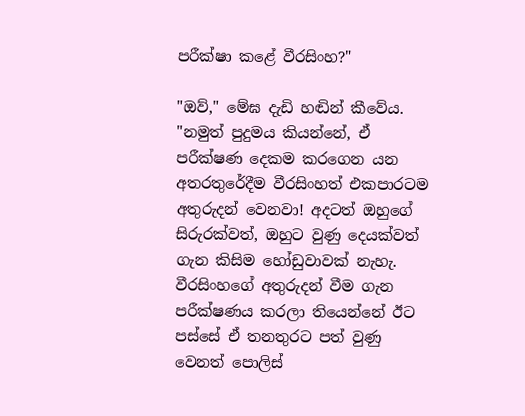පරීක්ෂා කළේ වීරසිංහ?"

"ඔව්," මේඝ දැඩි හඬින් කීවේය. "නමුත් පුදුමය කියන්නේ, ඒ පරීක්ෂණ දෙකම කරගෙන යන අතරතුරේදීම වීරසිංහත් එකපාරටම අතුරුදන් වෙනවා! අදටත් ඔහුගේ සිරුරක්වත්, ඔහුට වුණු දෙයක්වත් ගැන කිසිම හෝඩුවාවක් නැහැ. වීරසිංහගේ අතුරුදන් වීම ගැන පරීක්ෂණය කරලා තියෙන්නේ ඊට පස්සේ ඒ තනතුරට පත් වුණු වෙනත් පොලිස්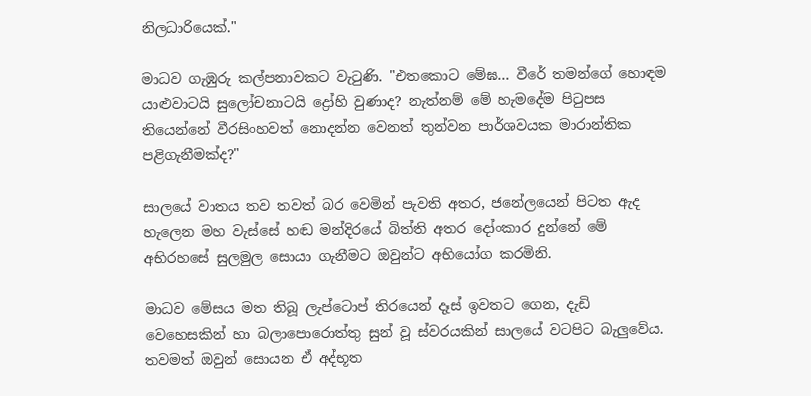නිලධාරියෙක්."

මාධව ගැඹුරු කල්පනාවකට වැටුණි. "එතකොට මේඝ... වීරේ තමන්ගේ හොඳම යාළුවාටයි සුලෝචනාටයි ද්‍රෝහි වුණාද? නැත්නම් මේ හැමදේම පිටුපස තියෙන්නේ වීරසිංහවත් නොදන්න වෙනත් තුන්වන පාර්ශවයක මාරාන්තික පළිගැනීමක්ද?"

සාලයේ වාතය තව තවත් බර වෙමින් පැවති අතර, ජනේලයෙන් පිටත ඇද හැලෙන මහ වැස්සේ හඬ මන්දිරයේ බිත්ති අතර දෝංකාර දුන්නේ මේ අභිරහසේ සුලමුල සොයා ගැනීමට ඔවුන්ට අභියෝග කරමිනි.

මාධව මේසය මත තිබූ ලැප්ටොප් තිරයෙන් දෑස් ඉවතට ගෙන, දැඩි වෙහෙසකින් හා බලාපොරොත්තු සුන් වූ ස්වරයකින් සාලයේ වටපිට බැලුවේය. තවමත් ඔවුන් සොයන ඒ අද්භූත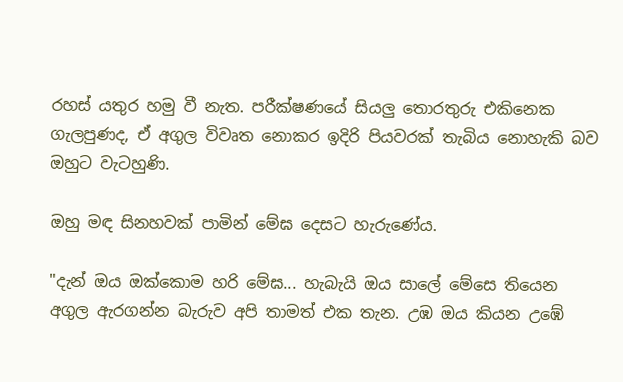රහස් යතුර හමු වී නැත. පරීක්ෂණයේ සියලු තොරතුරු එකිනෙක ගැලපුණද, ඒ අගුල විවෘත නොකර ඉදිරි පියවරක් තැබිය නොහැකි බව ඔහුට වැටහුණි.

ඔහු මඳ සිනහවක් පාමින් මේඝ දෙසට හැරුණේය.

"දැන් ඔය ඔක්කොම හරි මේඝ... හැබැයි ඔය සාලේ මේසෙ තියෙන අගුල ඇරගන්න බැරුව අපි තාමත් එක තැන. උඹ ඔය කියන උඹේ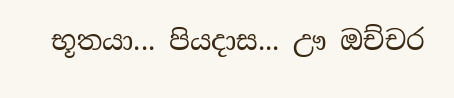භූතයා... පියදාස... ඌ ඔච්චර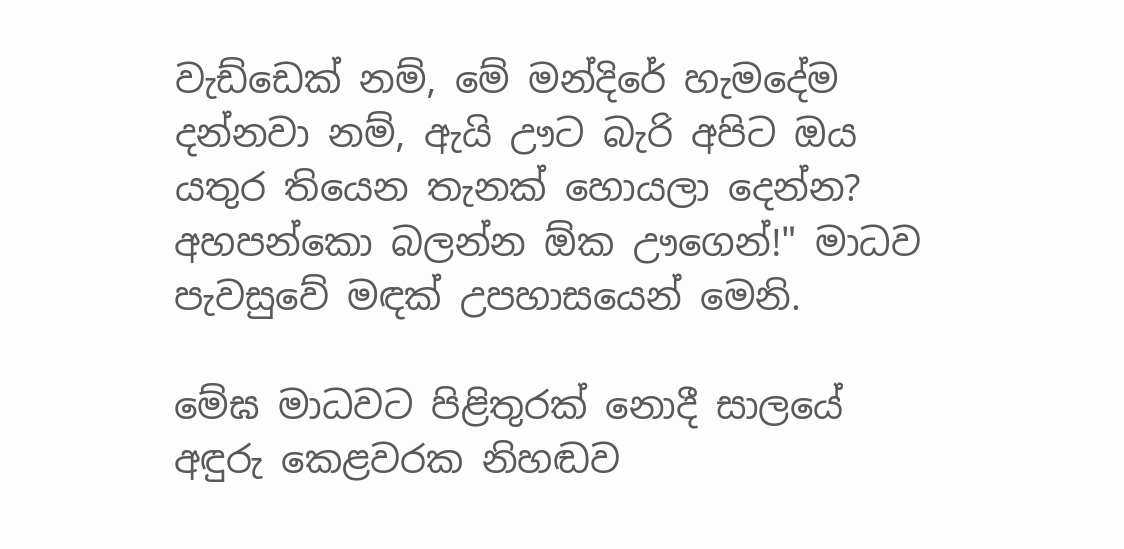වැඩ්ඩෙක් නම්, මේ මන්දිරේ හැමදේම දන්නවා නම්, ඇයි ඌට බැරි අපිට ඔය යතුර තියෙන තැනක් හොයලා දෙන්න? අහපන්කො බලන්න ඕක ඌගෙන්!" මාධව පැවසුවේ මඳක් උපහාසයෙන් මෙනි.

මේඝ මාධවට පිළිතුරක් නොදී සාලයේ අඳුරු කෙළවරක නිහඬව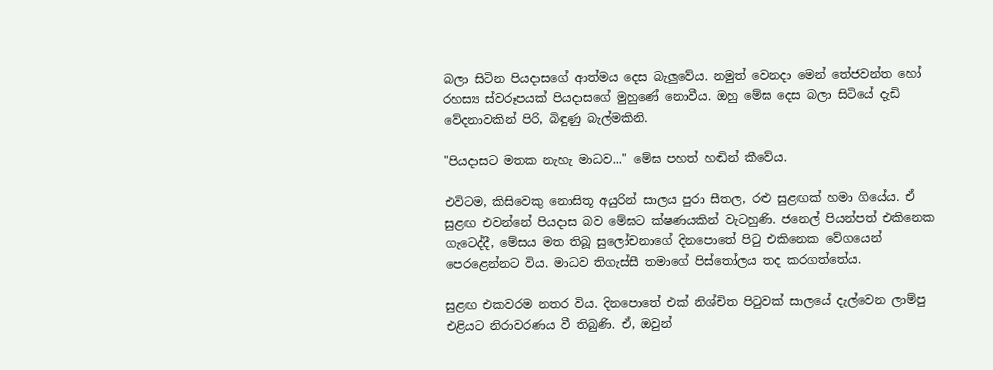බලා සිටින පියදාසගේ ආත්මය දෙස බැලුවේය. නමුත් වෙනදා මෙන් තේජවන්ත හෝ රහස්‍ය ස්වරූපයක් පියදාසගේ මුහුණේ නොවීය. ඔහු මේඝ දෙස බලා සිටියේ දැඩි වේදනාවකින් පිරි, බිඳුණු බැල්මකිනි.

"පියදාසට මතක නැහැ මාධව..." මේඝ පහත් හඬින් කීවේය.

එවිටම, කිසිවෙකු නොසිතූ අයුරින් සාලය පුරා සීතල, රළු සුළඟක් හමා ගියේය. ඒ සුළඟ එවන්නේ පියදාස බව මේඝට ක්ෂණයකින් වැටහුණි. ජනෙල් පියන්පත් එකිනෙක ගැටෙද්දී, මේසය මත තිබූ සුලෝචනාගේ දිනපොතේ පිටු එකිනෙක වේගයෙන් පෙරළෙන්නට විය. මාධව තිගැස්සී තමාගේ පිස්තෝලය තද කරගත්තේය.

සුළඟ එකවරම නතර විය. දිනපොතේ එක් නිශ්චිත පිටුවක් සාලයේ දැල්වෙන ලාම්පු එළියට නිරාවරණය වී තිබුණි. ඒ, ඔවුන්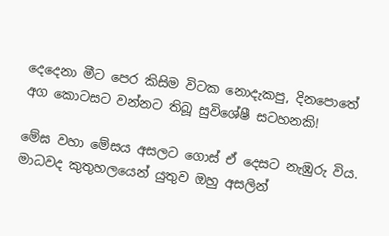දෙදෙනා මීට පෙර කිසිම විටක නොදැකපු, දිනපොතේ අග කොටසට වන්නට තිබූ සුවිශේෂී සටහනකි!

මේඝ වහා මේසය අසලට ගොස් ඒ දෙසට නැඹුරු විය. මාධවද කුතුහලයෙන් යුතුව ඔහු අසලින්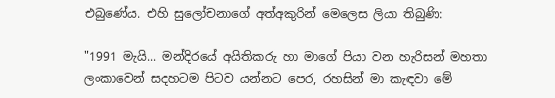එබුණේය. එහි සුලෝචනාගේ අත්අකුරින් මෙලෙස ලියා තිබුණි:

"1991 මැයි... මන්දිරයේ අයිතිකරු හා මාගේ පියා වන හැරිසන් මහතා ලංකාවෙන් සදහටම පිටව යන්නට පෙර, රහසින් මා කැඳවා මේ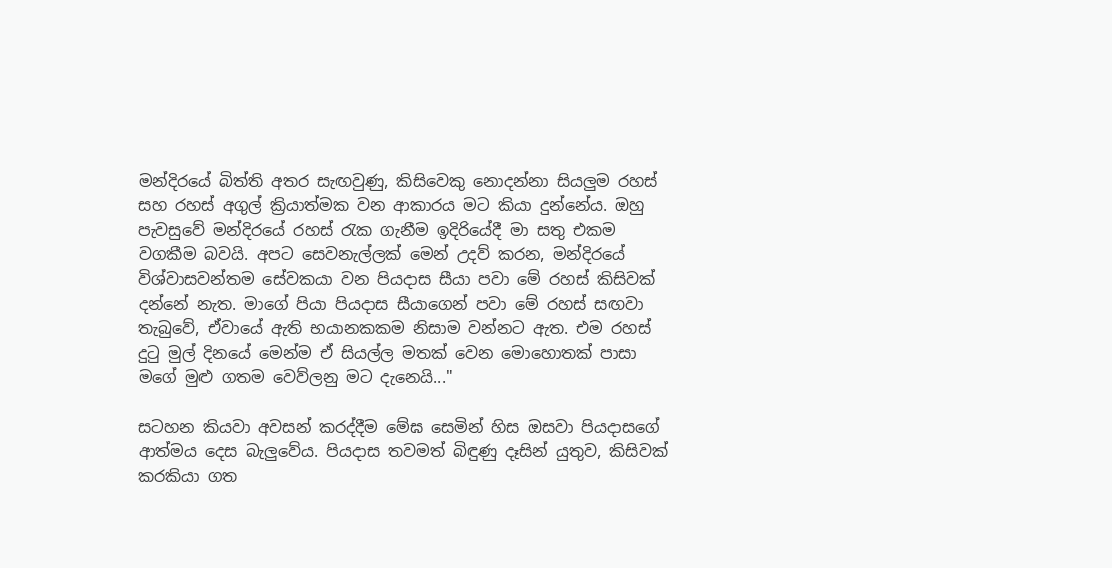මන්දිරයේ බිත්ති අතර සැඟවුණු, කිසිවෙකු නොදන්නා සියලුම රහස් සහ රහස් අගුල් ක්‍රියාත්මක වන ආකාරය මට කියා දුන්නේය. ඔහු පැවසුවේ මන්දිරයේ රහස් රැක ගැනීම ඉදිරියේදී මා සතු එකම වගකීම බවයි. අපට සෙවනැල්ලක් මෙන් උදව් කරන, මන්දිරයේ විශ්වාසවන්තම සේවකයා වන පියදාස සීයා පවා මේ රහස් කිසිවක් දන්නේ නැත. මාගේ පියා පියදාස සීයාගෙන් පවා මේ රහස් සඟවා තැබුවේ, ඒවායේ ඇති භයානකකම නිසාම වන්නට ඇත. එම රහස් දුටු මුල් දිනයේ මෙන්ම ඒ සියල්ල මතක් වෙන මොහොතක් පාසා මගේ මුළු ගතම වෙව්ලනු මට දැනෙයි..."

සටහන කියවා අවසන් කරද්දීම මේඝ සෙමින් හිස ඔසවා පියදාසගේ ආත්මය දෙස බැලුවේය. පියදාස තවමත් බිඳුණු දෑසින් යුතුව, කිසිවක් කරකියා ගත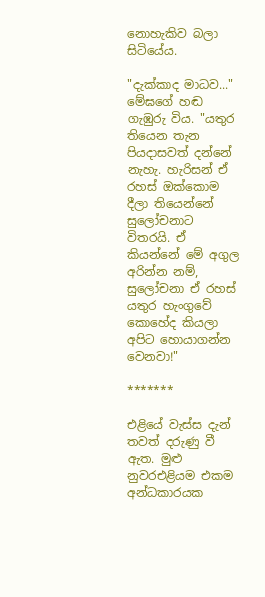නොහැකිව බලා සිටියේය.

"දැක්කාද මාධව..." මේඝගේ හඬ ගැඹුරු විය. "යතුර තියෙන තැන පියදාසවත් දන්නේ නැහැ. හැරිසන් ඒ රහස් ඔක්කොම දීලා තියෙන්නේ සුලෝචනාට විතරයි. ඒ කියන්නේ මේ අගුල අරින්න නම්, සුලෝචනා ඒ රහස් යතුර හැංගුවේ කොහේද කියලා අපිට හොයාගන්න වෙනවා!"

*******

එළියේ වැස්ස දැන් තවත් දරුණු වී ඇත. මුළු නුවරඑළියම එකම අන්ධකාරයක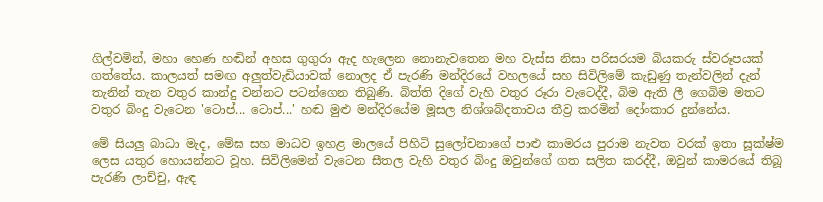ගිල්වමින්, මහා හෙණ හඬින් අහස ගුගුරා ඇද හැලෙන නොනැවතෙන මහ වැස්ස නිසා පරිසරයම බියකරු ස්වරූපයක් ගත්තේය. කාලයත් සමඟ අලුත්වැඩියාවක් නොලද ඒ පැරණි මන්දිරයේ වහලයේ සහ සිවිලිමේ කැඩුණු තැන්වලින් දැන් තැනින් තැන වතුර කාන්දු වන්නට පටන්ගෙන තිබුණි. බිත්ති දිගේ වැහි වතුර රූරා වැටෙද්දී, බිම ඇති ලී ගෙබිම මතට වතුර බිංදු වැටෙන 'ටොප්... ටොප්...' හඬ මුළු මන්දිරයේම මූසල නිශ්ශබ්දතාවය තීව්‍ර කරමින් දෝංකාර දුන්නේය.

මේ සියලු බාධා මැද, මේඝ සහ මාධව ඉහළ මාලයේ පිහිටි සුලෝචනාගේ පාළු කාමරය පුරාම නැවත වරක් ඉතා සූක්ෂ්ම ලෙස යතුර හොයන්නට වූහ. සිවිලිමෙන් වැටෙන සීතල වැහි වතුර බිංදු ඔවුන්ගේ ගත සලිත කරද්දී, ඔවුන් කාමරයේ තිබූ පැරණි ලාච්චු, ඇඳ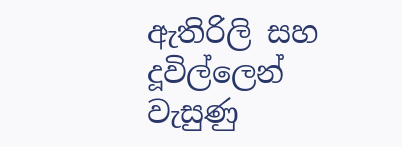ඇතිරිලි සහ දූවිල්ලෙන් වැසුණු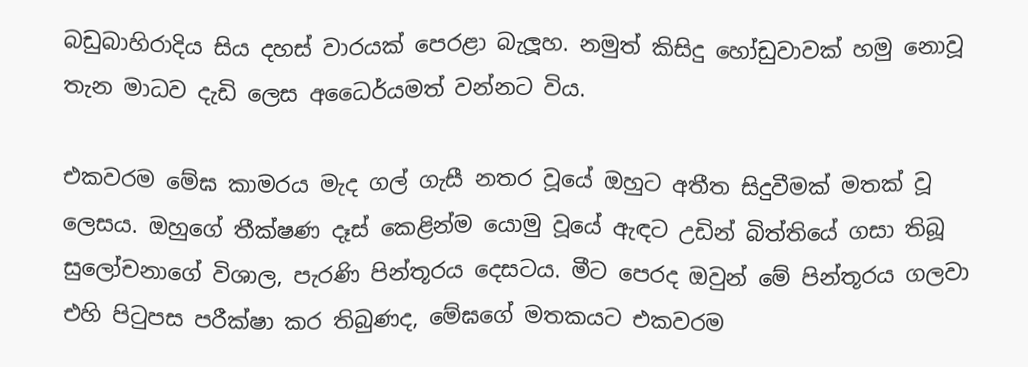බඩුබාහිරාදිය සිය දහස් වාරයක් පෙරළා බැලූහ. නමුත් කිසිදු හෝඩුවාවක් හමු නොවූ තැන මාධව දැඩි ලෙස අධෛර්යමත් වන්නට විය.

එකවරම මේඝ කාමරය මැද ගල් ගැසී නතර වූයේ ඔහුට අතීත සිදුවීමක් මතක් වූ ලෙසය. ඔහුගේ තීක්ෂණ දෑස් කෙළින්ම යොමු වූයේ ඇඳට උඩින් බිත්තියේ ගසා තිබූ සුලෝචනාගේ විශාල, පැරණි පින්තූරය දෙසටය. මීට පෙරද ඔවුන් මේ පින්තූරය ගලවා එහි පිටුපස පරීක්ෂා කර තිබුණද, මේඝගේ මතකයට එකවරම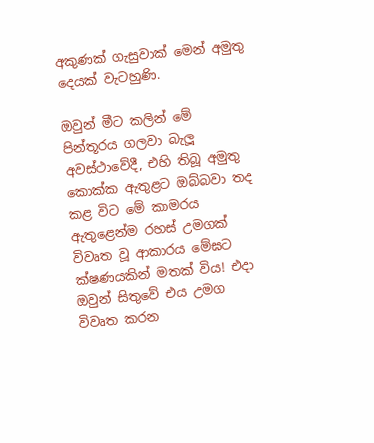අකුණක් ගැසුවාක් මෙන් අමුතු දෙයක් වැටහුණි.

ඔවුන් මීට කලින් මේ පින්තූරය ගලවා බැලූ අවස්ථාවේදී, එහි තිබූ අමුතු කොක්ක ඇතුළට ඔබ්බවා තද කළ විට මේ කාමරය ඇතුළෙන්ම රහස් උමගක් විවෘත වූ ආකාරය මේඝට ක්ෂණයකින් මතක් විය! එදා ඔවුන් සිතුවේ එය උමග විවෘත කරන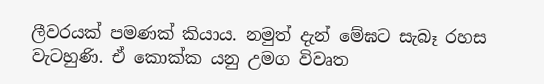ලීවරයක් පමණක් කියාය. නමුත් දැන් මේඝට සැබෑ රහස වැටහුණි. ඒ කොක්ක යනු උමග විවෘත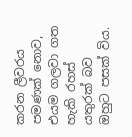කරන ලීවරය පමණක් නොව, එයම ගලවා ගත හැකි රහස් යතුරක් බව ඔහුට පසක් විය.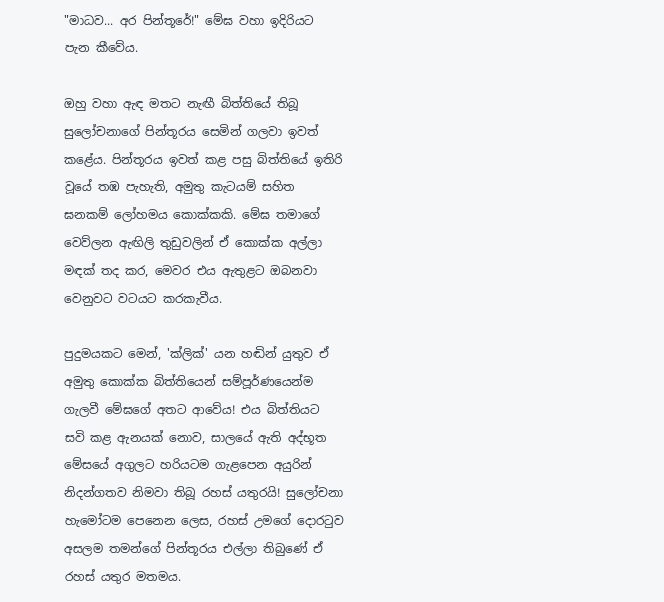"මාධව... අර පින්තූරේ!" මේඝ වහා ඉදිරියට පැන කීවේය.

ඔහු වහා ඇඳ මතට නැඟී බිත්තියේ තිබූ සුලෝචනාගේ පින්තූරය සෙමින් ගලවා ඉවත් කළේය. පින්තූරය ඉවත් කළ පසු බිත්තියේ ඉතිරි වූයේ තඹ පැහැති, අමුතු කැටයම් සහිත ඝනකම් ලෝහමය කොක්කකි. මේඝ තමාගේ වෙව්ලන ඇඟිලි තුඩුවලින් ඒ කොක්ක අල්ලා මඳක් තද කර, මෙවර එය ඇතුළට ඔබනවා වෙනුවට වටයට කරකැවීය.

පුදුමයකට මෙන්, 'ක්ලික්' යන හඬින් යුතුව ඒ අමුතු කොක්ක බිත්තියෙන් සම්පූර්ණයෙන්ම ගැලවී මේඝගේ අතට ආවේය! එය බිත්තියට සවි කළ ඇනයක් නොව, සාලයේ ඇති අද්භූත මේසයේ අගුලට හරියටම ගැළපෙන අයුරින් නිදන්ගතව නිමවා තිබූ රහස් යතුරයි! සුලෝචනා හැමෝටම පෙනෙන ලෙස, රහස් උමගේ දොරටුව අසලම තමන්ගේ පින්තූරය එල්ලා තිබුණේ ඒ රහස් යතුර මතමය.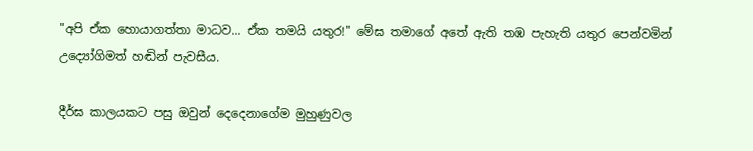"අපි ඒක හොයාගත්තා මාධව... ඒක තමයි යතුර!" මේඝ තමාගේ අතේ ඇති තඹ පැහැති යතුර පෙන්වමින් උද්‍යෝගිමත් හඬින් පැවසීය.

දීර්ඝ කාලයකට පසු ඔවුන් දෙදෙනාගේම මුහුණුවල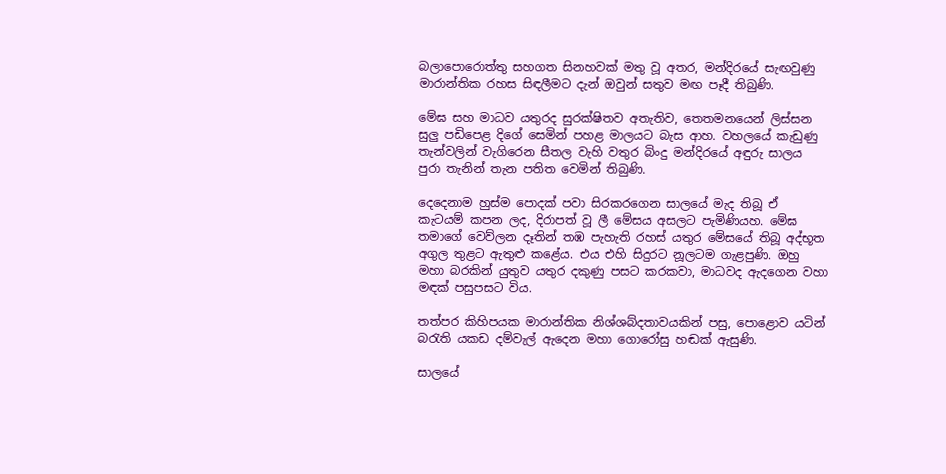බලාපොරොත්තු සහගත සිනහවක් මතු වූ අතර, මන්දිරයේ සැඟවුණු මාරාන්තික රහස සිඳලීමට දැන් ඔවුන් සතුව මඟ පෑදී තිබුණි.

මේඝ සහ මාධව යතුරද සුරක්ෂිතව අතැතිව, තෙතමනයෙන් ලිස්සන සුලු පඩිපෙළ දිගේ සෙමින් පහළ මාලයට බැස ආහ. වහලයේ කැඩුණු තැන්වලින් වැගිරෙන සීතල වැහි වතුර බිංදු මන්දිරයේ අඳුරු සාලය පුරා තැනින් තැන පතිත වෙමින් තිබුණි.

දෙදෙනාම හුස්ම පොදක් පවා සිරකරගෙන සාලයේ මැද තිබූ ඒ කැටයම් කපන ලද, දිරාපත් වූ ලී මේසය අසලට පැමිණියහ. මේඝ තමාගේ වෙව්ලන දෑතින් තඹ පැහැති රහස් යතුර මේසයේ තිබූ අද්භූත අගුල තුළට ඇතුළු කළේය. එය එහි සිදුරට නූලටම ගැළපුණි. ඔහු මහා බරකින් යුතුව යතුර දකුණු පසට කරකවා, මාධවද ඇදගෙන වහා මඳක් පසුපසට විය.

තත්පර කිහිපයක මාරාන්තික නිශ්ශබ්දතාවයකින් පසු, පොළොව යටින් බරැති යකඩ දම්වැල් ඇදෙන මහා ගොරෝසු හඬක් ඇසුණි.

සාලයේ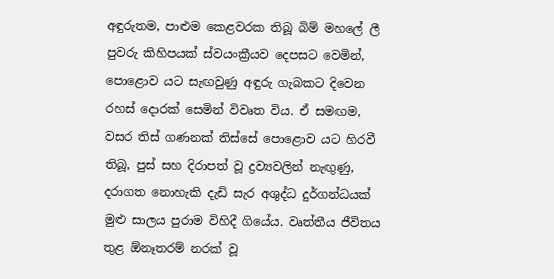අඳුරුතම, පාළුම කෙළවරක තිබූ බිම් මහලේ ලී පුවරු කිහිපයක් ස්වයංක්‍රීයව දෙපසට වෙමින්, පොළොව යට සැඟවුණු අඳුරු ගැබකට දිවෙන රහස් දොරක් සෙමින් විවෘත විය. ඒ සමඟම, වසර තිස් ගණනක් තිස්සේ පොළොව යට හිරවී තිබූ, පුස් සහ දිරාපත් වූ ද්‍රව්‍යවලින් නැඟුණු, දරාගත නොහැකි දැඩි සැර අශුද්ධ දුර්ගන්ධයක් මුළු සාලය පුරාම විහිදී ගියේය. වෘත්තීය ජීවිතය තුළ ඕනෑතරම් නරක් වූ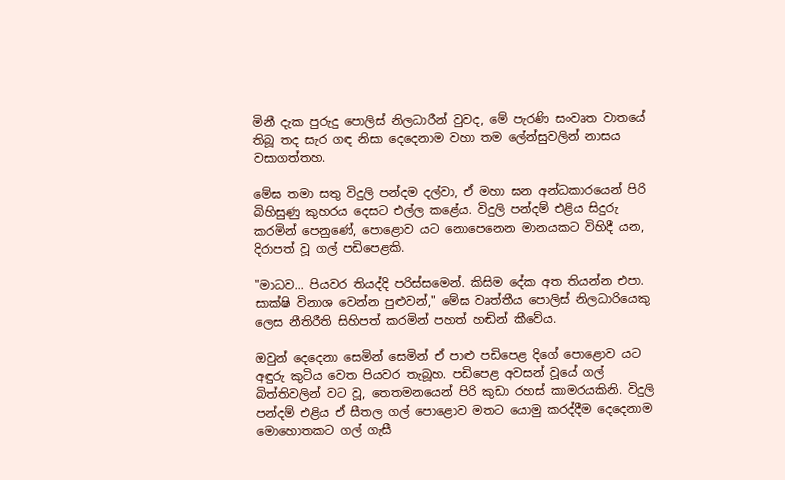මිනී දැක පුරුදු පොලිස් නිලධාරීන් වුවද, මේ පැරණි සංවෘත වාතයේ තිබූ තද සැර ගඳ නිසා දෙදෙනාම වහා තම ලේන්සුවලින් නාසය වසාගත්තහ.

මේඝ තමා සතු විදුලි පන්දම දල්වා, ඒ මහා ඝන අන්ධකාරයෙන් පිරි බිහිසුණු කුහරය දෙසට එල්ල කළේය. විදුලි පන්දම් එළිය සිදුරු කරමින් පෙනුණේ, පොළොව යට නොපෙනෙන මානයකට විහිදී යන, දිරාපත් වූ ගල් පඩිපෙළකි.

"මාධව... පියවර තියද්දි පරිස්සමෙන්. කිසිම දේක අත තියන්න එපා. සාක්ෂි විනාශ වෙන්න පුළුවන්," මේඝ වෘත්තීය පොලිස් නිලධාරියෙකු ලෙස නීතිරීති සිහිපත් කරමින් පහත් හඬින් කීවේය.

ඔවුන් දෙදෙනා සෙමින් සෙමින් ඒ පාළු පඩිපෙළ දිගේ පොළොව යට අඳුරු කුටිය වෙත පියවර තැබූහ. පඩිපෙළ අවසන් වූයේ ගල් බිත්තිවලින් වට වූ, තෙතමනයෙන් පිරි කුඩා රහස් කාමරයකිනි. විදුලි පන්දම් එළිය ඒ සීතල ගල් පොළොව මතට යොමු කරද්දීම දෙදෙනාම මොහොතකට ගල් ගැසී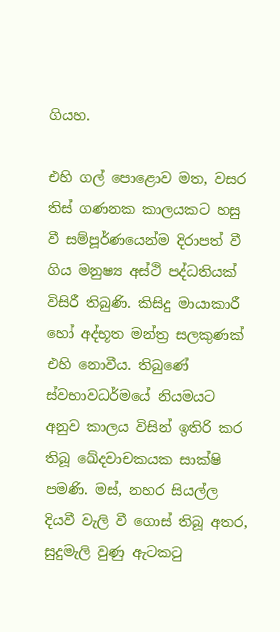ගියහ.

එහි ගල් පොළොව මත, වසර තිස් ගණනක කාලයකට හසු වී සම්පූර්ණයෙන්ම දිරාපත් වී ගිය මනුෂ්‍ය අස්ථි පද්ධතියක් විසිරී තිබුණි. කිසිදු මායාකාරී හෝ අද්භූත මන්ත්‍ර සලකුණක් එහි නොවීය. තිබුණේ ස්වභාවධර්මයේ නියමයට අනුව කාලය විසින් ඉතිරි කර තිබූ ඛේදවාචකයක සාක්ෂි පමණි. මස්, නහර සියල්ල දියවී වැලි වී ගොස් තිබූ අතර, සුදුමැලි වුණු ඇටකටු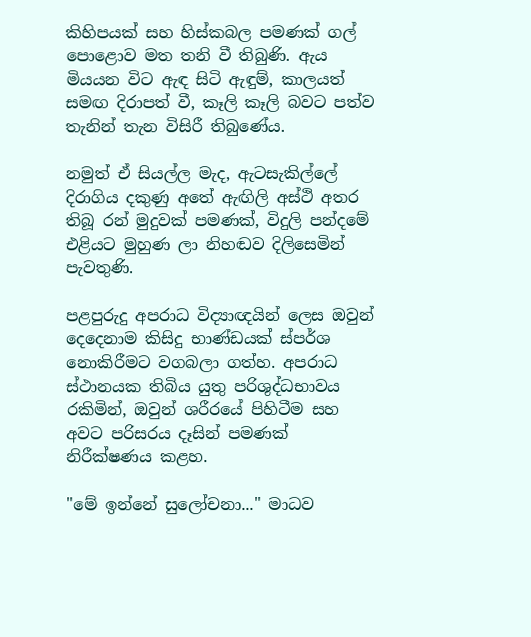කිහිපයක් සහ හිස්කබල පමණක් ගල් පොළොව මත තනි වී තිබුණි. ඇය මියයන විට ඇඳ සිටි ඇඳුම්, කාලයත් සමඟ දිරාපත් වී, කෑලි කෑලි බවට පත්ව තැනින් තැන විසිරී තිබුණේය.

නමුත් ඒ සියල්ල මැද, ඇටසැකිල්ලේ දිරාගිය දකුණු අතේ ඇඟිලි අස්ථි අතර තිබූ රන් මුදුවක් පමණක්, විදුලි පන්දමේ එළියට මුහුණ ලා නිහඬව දිලිසෙමින් පැවතුණි.

පළපුරුදු අපරාධ විද්‍යාඥයින් ලෙස ඔවුන් දෙදෙනාම කිසිදු භාණ්ඩයක් ස්පර්ශ නොකිරීමට වගබලා ගත්හ. අපරාධ ස්ථානයක තිබිය යුතු පරිශුද්ධභාවය රකිමින්, ඔවුන් ශරීරයේ පිහිටීම සහ අවට පරිසරය දෑසින් පමණක් නිරීක්ෂණය කළහ.

"මේ ඉන්නේ සුලෝචනා..." මාධව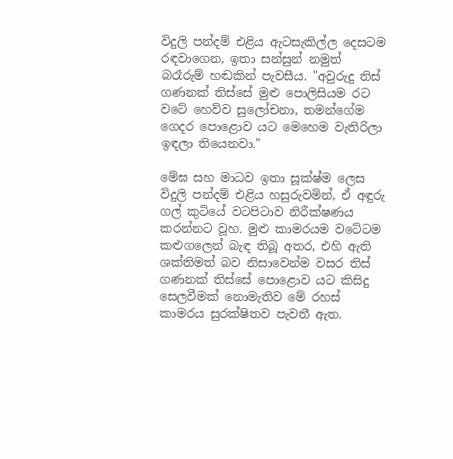විදුලි පන්දම් එළිය ඇටසැකිල්ල දෙසටම රඳවාගෙන, ඉතා සන්සුන් නමුත් බරෑරුම් හඬකින් පැවසීය. "අවුරුදු තිස් ගණනක් තිස්සේ මුළු පොලිසියම රට වටේ හෙව්ව සුලෝචනා, තමන්ගේම ගෙදර පොළොව යට මෙහෙම වැතිරිලා ඉඳලා තියෙනවා."

මේඝ සහ මාධව ඉතා සූක්ෂ්ම ලෙස විදුලි පන්දම් එළිය හසුරුවමින්, ඒ අඳුරු ගල් කුටියේ වටපිටාව නිරීක්ෂණය කරන්නට වූහ. මුළු කාමරයම වටේටම කළුගලෙන් බැඳ තිබූ අතර, එහි ඇති ශක්තිමත් බව නිසාවෙන්ම වසර තිස් ගණනක් තිස්සේ පොළොව යට කිසිදු සෙලවීමක් නොමැතිව මේ රහස් කාමරය සුරක්ෂිතව පැවතී ඇත.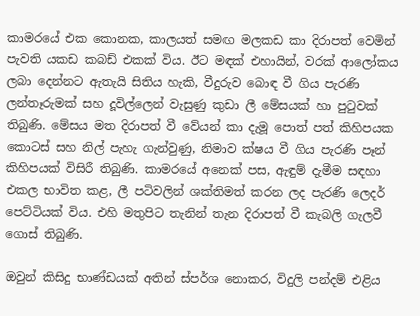කාමරයේ එක කොනක, කාලයත් සමඟ මලකඩ කා දිරාපත් වෙමින් පැවති යකඩ කබඩ් එකක් විය. ඊට මඳක් එහායින්, වරක් ආලෝකය ලබා දෙන්නට ඇතැයි සිතිය හැකි, වීදුරුව බොඳ වී ගිය පැරණි ලන්තෑරුමක් සහ දූවිල්ලෙන් වැසුණු කුඩා ලී මේසයක් හා පුටුවක් තිබුණි. මේසය මත දිරාපත් වී වේයන් කා දැමූ පොත් පත් කිහිපයක කොටස් සහ නිල් පැහැ ගැන්වුණු, නිමාව ක්ෂය වී ගිය පැරණි පෑන් කිහිපයක් විසිරී තිබුණි. කාමරයේ අනෙක් පස, ඇඳුම් දැමීම සඳහා එකල භාවිත කළ, ලී පටිවලින් ශක්තිමත් කරන ලද පැරණි ලෙදර් පෙට්ටියක් විය. එහි මතුපිට තැනින් තැන දිරාපත් වී කැබලි ගැලවී ගොස් තිබුණි.

ඔවුන් කිසිදු භාණ්ඩයක් අතින් ස්පර්ශ නොකර, විදුලි පන්දම් එළිය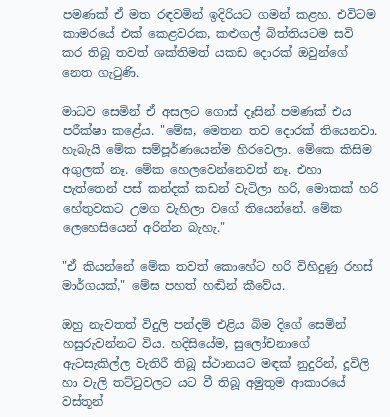පමණක් ඒ මත රඳවමින් ඉදිරියට ගමන් කළහ. එවිටම කාමරයේ එක් කෙළවරක, කළුගල් බිත්තියටම සවි කර තිබූ තවත් ශක්තිමත් යකඩ දොරක් ඔවුන්ගේ නෙත ගැටුණි.

මාධව සෙමින් ඒ අසලට ගොස් දෑසින් පමණක් එය පරීක්ෂා කළේය. "මේඝ, මෙතන තව දොරක් තියෙනවා. හැබැයි මේක සම්පූර්ණයෙන්ම හිරවෙලා. මේකෙ කිසිම අගුලක් නෑ. මේක හෙලවෙන්නෙවත් නෑ. එහා පැත්තෙන් පස් කන්දක් කඩන් වැටිලා හරි, මොකක් හරි හේතුවකට උමග වැහිලා වගේ තියෙන්නේ. මේක ලෙහෙසියෙන් අරින්න බැහැ."

"ඒ කියන්නේ මේක තවත් කොහේට හරි විහිදුණු රහස් මාර්ගයක්," මේඝ පහත් හඬින් කීවේය.

ඔහු නැවතත් විදුලි පන්දම් එළිය බිම දිගේ සෙමින් හසුරුවන්නට විය. හදිසියේම, සුලෝචනාගේ ඇටසැකිල්ල වැතිරී තිබූ ස්ථානයට මඳක් නුදුරින්, දූවිලි හා වැලි තට්ටුවලට යට වී තිබූ අමුතුම ආකාරයේ වස්තූන්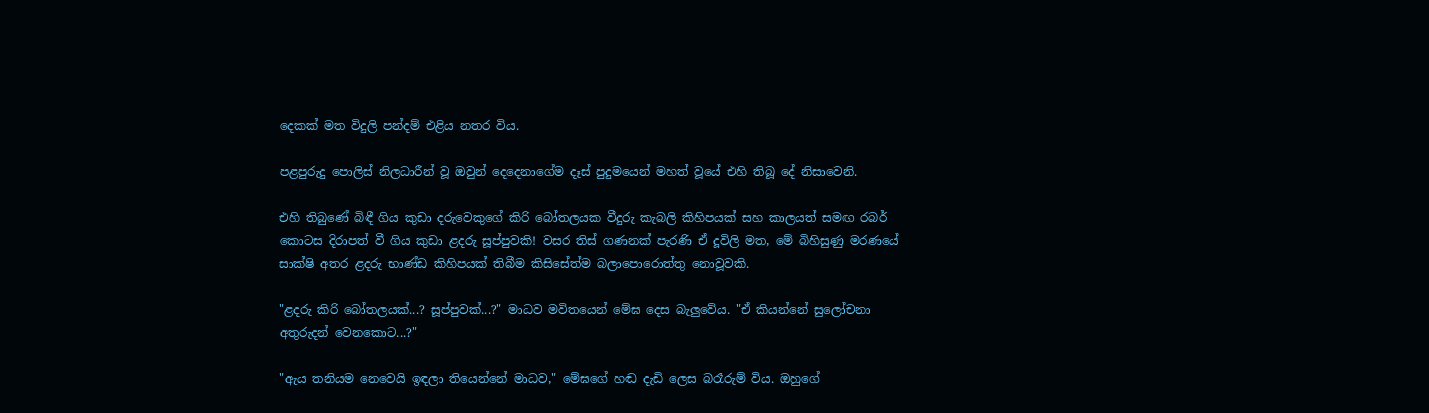දෙකක් මත විදුලි පන්දම් එළිය නතර විය.

පළපුරුදු පොලිස් නිලධාරීන් වූ ඔවුන් දෙදෙනාගේම දෑස් පුදුමයෙන් මහත් වූයේ එහි තිබූ දේ නිසාවෙනි.

එහි තිබුණේ බිඳී ගිය කුඩා දරුවෙකුගේ කිරි බෝතලයක වීදුරු කැබලි කිහිපයක් සහ කාලයත් සමඟ රබර් කොටස දිරාපත් වී ගිය කුඩා ළදරු සූප්පුවකි! වසර තිස් ගණනක් පැරණි ඒ දූවිලි මත, මේ බිහිසුණු මරණයේ සාක්ෂි අතර ළදරු භාණ්ඩ කිහිපයක් තිබීම කිසිසේත්ම බලාපොරොත්තු නොවූවකි.

"ළදරු කිරි බෝතලයක්...? සූප්පුවක්...?" මාධව මවිතයෙන් මේඝ දෙස බැලුවේය. "ඒ කියන්නේ සුලෝචනා අතුරුදන් වෙනකොට...?"

"ඇය තනියම නෙවෙයි ඉඳලා තියෙන්නේ මාධව," මේඝගේ හඬ දැඩි ලෙස බරෑරුම් විය. ඔහුගේ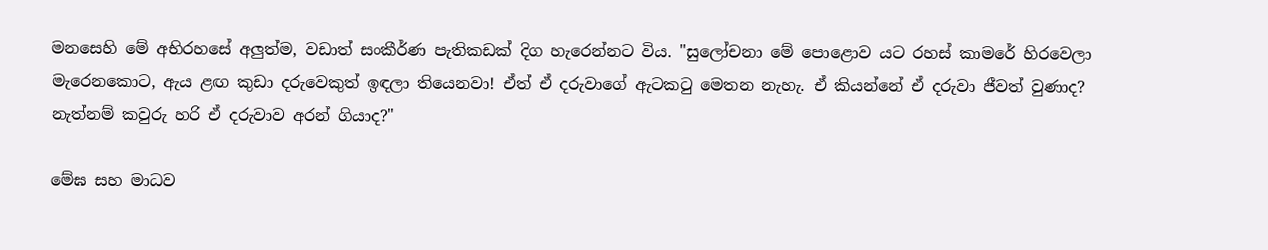මනසෙහි මේ අභිරහසේ අලුත්ම, වඩාත් සංකීර්ණ පැතිකඩක් දිග හැරෙන්නට විය. "සුලෝචනා මේ පොළොව යට රහස් කාමරේ හිරවෙලා මැරෙනකොට, ඇය ළඟ කුඩා දරුවෙකුත් ඉඳලා තියෙනවා! ඒත් ඒ දරුවාගේ ඇටකටු මෙතන නැහැ. ඒ කියන්නේ ඒ දරුවා ජීවත් වුණාද? නැත්නම් කවුරු හරි ඒ දරුවාව අරන් ගියාද?"

මේඝ සහ මාධව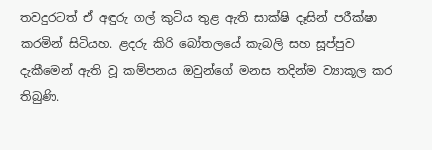තවදුරටත් ඒ අඳුරු ගල් කුටිය තුළ ඇති සාක්ෂි දෑසින් පරීක්ෂා කරමින් සිටියහ. ළදරු කිරි බෝතලයේ කැබලි සහ සූප්පුව දැකීමෙන් ඇති වූ කම්පනය ඔවුන්ගේ මනස තදින්ම ව්‍යාකූල කර තිබුණි.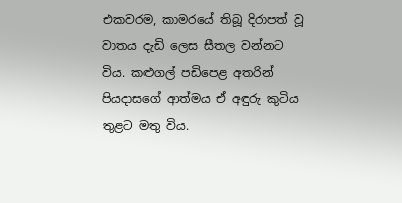එකවරම, කාමරයේ තිබූ දිරාපත් වූ වාතය දැඩි ලෙස සීතල වන්නට විය. කළුගල් පඩිපෙළ අතරින් පියදාසගේ ආත්මය ඒ අඳුරු කුටිය තුළට මතු විය.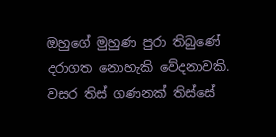ඔහුගේ මුහුණ පුරා තිබුණේ දරාගත නොහැකි වේදනාවකි. වසර තිස් ගණනක් තිස්සේ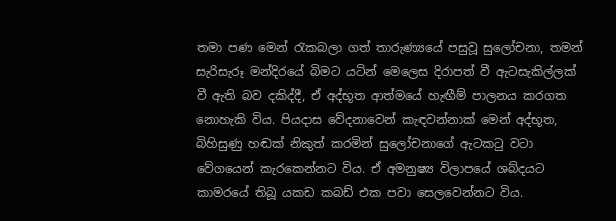තමා පණ මෙන් රැකබලා ගත් තාරුණ්‍යයේ පසුවූ සුලෝචනා, තමන් සැරිසැරූ මන්දිරයේ බිමට යටින් මෙලෙස දිරාපත් වී ඇටසැකිල්ලක් වී ඇති බව දකිද්දී, ඒ අද්භූත ආත්මයේ හැඟීම් පාලනය කරගත නොහැකි විය. පියදාස වේදනාවෙන් කැඳවන්නාක් මෙන් අද්භූත, බිහිසුණු හඬක් නිකුත් කරමින් සුලෝචනාගේ ඇටකටු වටා වේගයෙන් කැරකෙන්නට විය. ඒ අමනුෂ්‍ය විලාපයේ ශබ්දයට කාමරයේ තිබූ යකඩ කබඩ් එක පවා සෙලවෙන්නට විය.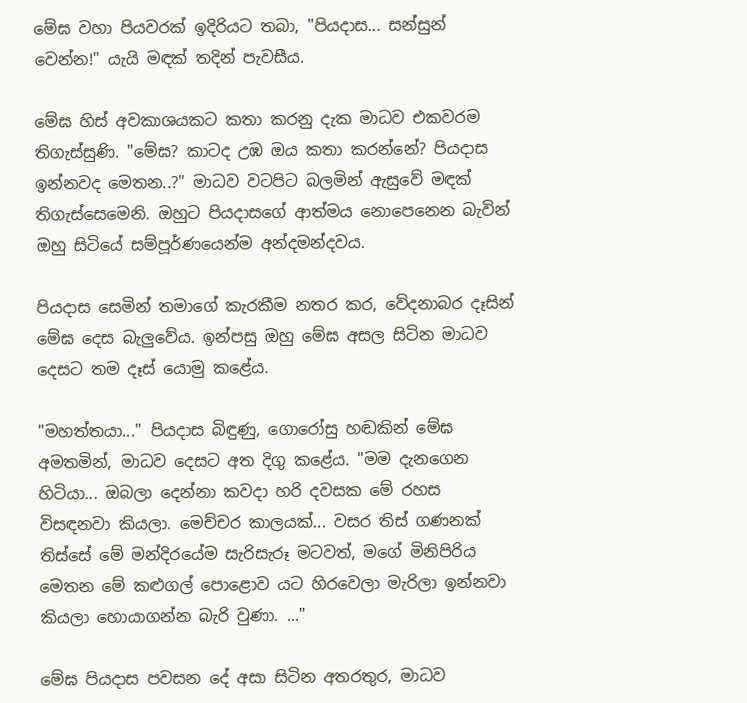මේඝ වහා පියවරක් ඉදිරියට තබා, "පියදාස... සන්සුන් වෙන්න!" යැයි මඳක් තදින් පැවසීය.

මේඝ හිස් අවකාශයකට කතා කරනු දැක මාධව එකවරම තිගැස්සුණි. "මේඝ? කාටද උඹ ඔය කතා කරන්නේ? පියදාස ඉන්නවද මෙතන..?" මාධව වටපිට බලමින් ඇසුවේ මඳක් තිගැස්සෙමෙනි. ඔහුට පියදාසගේ ආත්මය නොපෙනෙන බැවින් ඔහු සිටියේ සම්පූර්ණයෙන්ම අන්දමන්දවය.

පියදාස සෙමින් තමාගේ කැරකීම නතර කර, වේදනාබර දෑසින් මේඝ දෙස බැලුවේය. ඉන්පසු ඔහු මේඝ අසල සිටින මාධව දෙසට තම දෑස් යොමු කළේය.

"මහත්තයා..." පියදාස බිඳුණු, ගොරෝසු හඬකින් මේඝ අමතමින්, මාධව දෙසට අත දිගු කළේය. "මම දැනගෙන හිටියා... ඔබලා දෙන්නා කවදා හරි දවසක මේ රහස විසඳනවා කියලා. මෙච්චර කාලයක්... වසර තිස් ගණනක් තිස්සේ මේ මන්දිරයේම සැරිසැරූ මටවත්, මගේ මිනිපිරිය මෙතන මේ කළුගල් පොළොව යට හිරවෙලා මැරිලා ඉන්නවා කියලා හොයාගන්න බැරි වුණා. ..."

මේඝ පියදාස පවසන දේ අසා සිටින අතරතුර, මාධව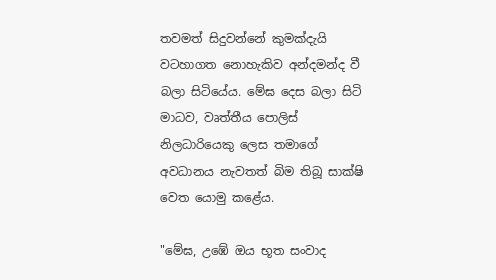තවමත් සිදුවන්නේ කුමක්දැයි වටහාගත නොහැකිව අන්දමන්ද වී බලා සිටියේය. මේඝ දෙස බලා සිටි මාධව, වෘත්තීය පොලිස් නිලධාරියෙකු ලෙස තමාගේ අවධානය නැවතත් බිම තිබූ සාක්ෂි වෙත යොමු කළේය.

"මේඝ, උඹේ ඔය භූත සංවාද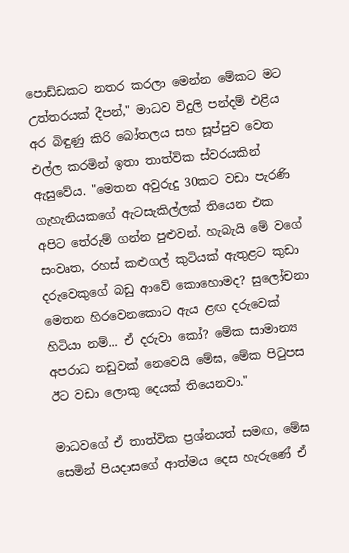පොඩ්ඩකට නතර කරලා මෙන්න මේකට මට උත්තරයක් දීපන්," මාධව විදුලි පන්දම් එළිය අර බිඳුණු කිරි බෝතලය සහ සූප්පුව වෙත එල්ල කරමින් ඉතා තාත්වික ස්වරයකින් ඇසුවේය. "මෙතන අවුරුදු 30කට වඩා පැරණි ගැහැනියකගේ ඇටසැකිල්ලක් තියෙන එක අපිට තේරුම් ගන්න පුළුවන්. හැබැයි මේ වගේ සංවෘත, රහස් කළුගල් කුටියක් ඇතුළට කුඩා දරුවෙකුගේ බඩු ආවේ කොහොමද? සුලෝචනා මෙතන හිරවෙනකොට ඇය ළඟ දරුවෙක් හිටියා නම්... ඒ දරුවා කෝ? මේක සාමාන්‍ය අපරාධ නඩුවක් නෙවෙයි මේඝ, මේක පිටුපස ඊට වඩා ලොකු දෙයක් තියෙනවා."

මාධවගේ ඒ තාත්වික ප්‍රශ්නයත් සමඟ, මේඝ සෙමින් පියදාසගේ ආත්මය දෙස හැරුණේ ඒ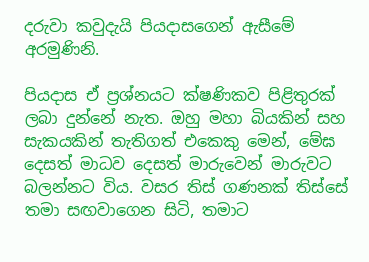දරුවා කවුදැයි පියදාසගෙන් ඇසීමේ අරමුණිනි.

පියදාස ඒ ප්‍රශ්නයට ක්ෂණිකව පිළිතුරක් ලබා දුන්නේ නැත. ඔහු මහා බියකින් සහ සැකයකින් තැතිගත් එකෙකු මෙන්, මේඝ දෙසත් මාධව දෙසත් මාරුවෙන් මාරුවට බලන්නට විය. වසර තිස් ගණනක් තිස්සේ තමා සඟවාගෙන සිටි, තමාට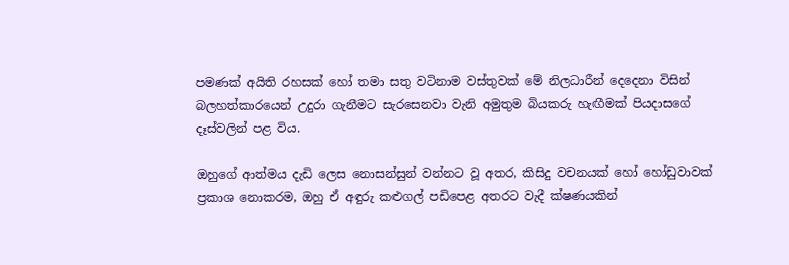පමණක් අයිති රහසක් හෝ තමා සතු වටිනාම වස්තුවක් මේ නිලධාරීන් දෙදෙනා විසින් බලහත්කාරයෙන් උදුරා ගැනීමට සැරසෙනවා වැනි අමුතුම බියකරු හැඟීමක් පියදාසගේ දෑස්වලින් පළ විය.

ඔහුගේ ආත්මය දැඩි ලෙස නොසන්සුන් වන්නට වූ අතර, කිසිදු වචනයක් හෝ හෝඩුවාවක් ප්‍රකාශ නොකරම, ඔහු ඒ අඳුරු කළුගල් පඩිපෙළ අතරට වැදී ක්ෂණයකින්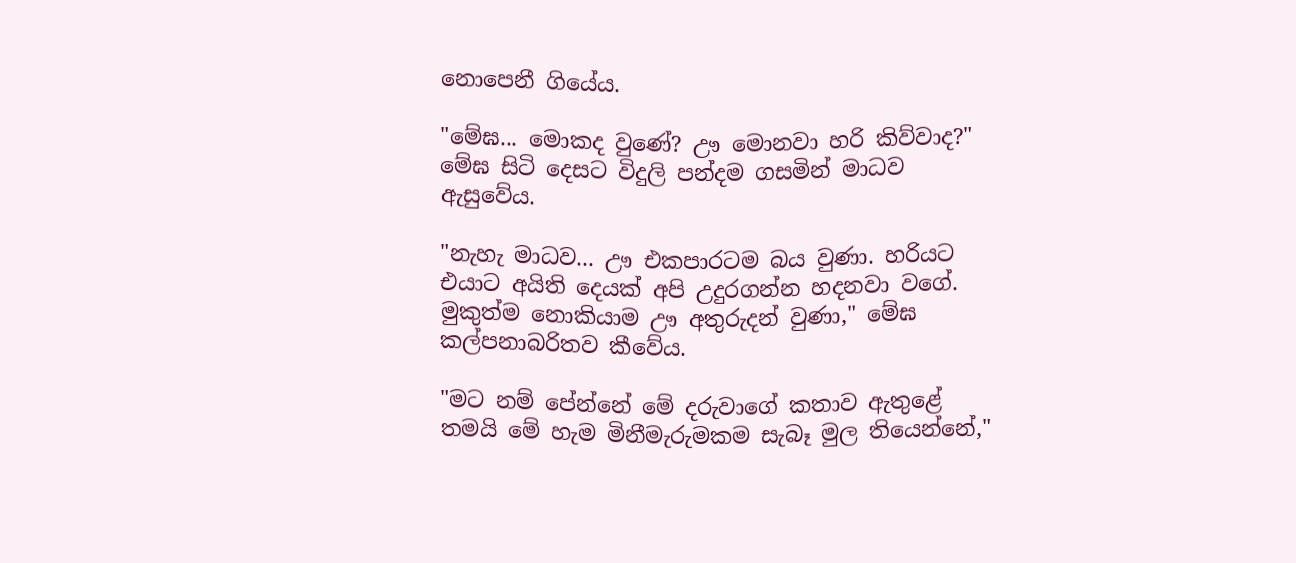නොපෙනී ගියේය.

"මේඝ... මොකද වුණේ? ඌ මොනවා හරි කිව්වාද?" මේඝ සිටි දෙසට විදුලි පන්දම ගසමින් මාධව ඇසුවේය.

"නැහැ මාධව... ඌ එකපාරටම බය වුණා. හරියට එයාට අයිති දෙයක් අපි උදුරගන්න හදනවා වගේ. මුකුත්ම නොකියාම ඌ අතුරුදන් වුණා," මේඝ කල්පනාබරිතව කීවේය.

"මට නම් පේන්නේ මේ දරුවාගේ කතාව ඇතුළේ තමයි මේ හැම මිනීමැරුමකම සැබෑ මුල තියෙන්නේ,"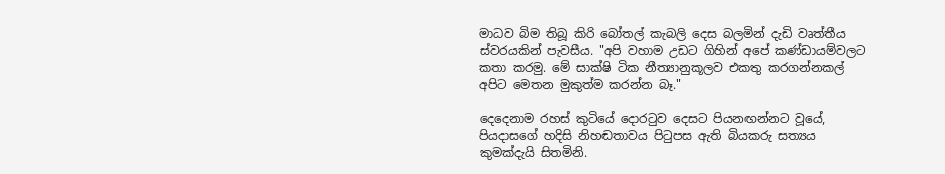මාධව බිම තිබූ කිරි බෝතල් කැබලි දෙස බලමින් දැඩි වෘත්තීය ස්වරයකින් පැවසීය. "අපි වහාම උඩට ගිහින් අපේ කණ්ඩායම්වලට කතා කරමු. මේ සාක්ෂි ටික නීත්‍යානුකූලව එකතු කරගන්නකල් අපිට මෙතන මුකුත්ම කරන්න බෑ."

දෙදෙනාම රහස් කුටියේ දොරටුව දෙසට පියනඟන්නට වූයේ, පියදාසගේ හදිසි නිහඬතාවය පිටුපස ඇති බියකරු සත්‍යය කුමක්දැයි සිතමිනි.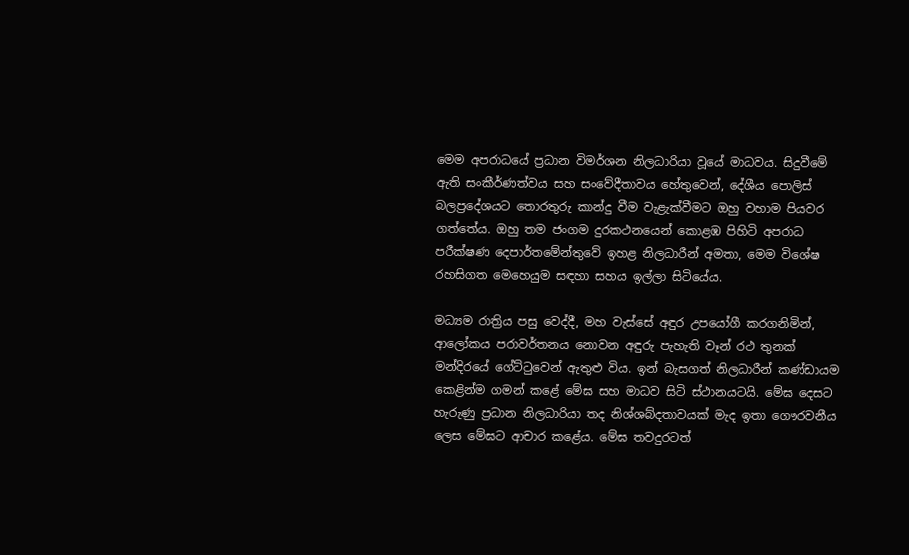මෙම අපරාධයේ ප්‍රධාන විමර්ශන නිලධාරියා වූයේ මාධවය. සිදුවීමේ ඇති සංකීර්ණත්වය සහ සංවේදීතාවය හේතුවෙන්, දේශීය පොලිස් බලප්‍රදේශයට තොරතුරු කාන්දු වීම වැළැක්වීමට ඔහු වහාම පියවර ගත්තේය. ඔහු තම ජංගම දුරකථනයෙන් කොළඹ පිහිටි අපරාධ පරීක්ෂණ දෙපාර්තමේන්තුවේ ඉහළ නිලධාරීන් අමතා, මෙම විශේෂ රහසිගත මෙහෙයුම සඳහා සහය ඉල්ලා සිටියේය.

මධ්‍යම රාත්‍රිය පසු වෙද්දී, මහ වැස්සේ අඳුර උපයෝගී කරගනිමින්, ආලෝකය පරාවර්තනය නොවන අඳුරු පැහැති වෑන් රථ තුනක් මන්දිරයේ ගේට්ටුවෙන් ඇතුළු විය. ඉන් බැසගත් නිලධාරීන් කණ්ඩායම කෙළින්ම ගමන් කළේ මේඝ සහ මාධව සිටි ස්ථානයටයි. මේඝ දෙසට හැරුණු ප්‍රධාන නිලධාරියා තද නිශ්ශබ්දතාවයක් මැද ඉතා ගෞරවනීය ලෙස මේඝට ආචාර කළේය. මේඝ තවදුරටත්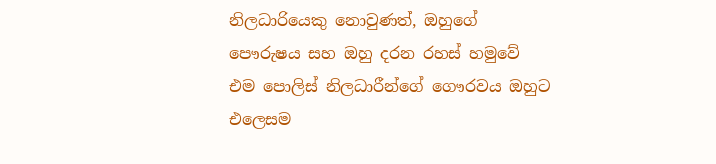නිලධාරියෙකු නොවුණත්, ඔහුගේ පෞරුෂය සහ ඔහු දරන රහස් හමුවේ එම පොලිස් නිලධාරීන්ගේ ගෞරවය ඔහුට එලෙසම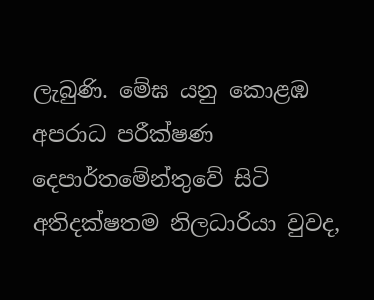ලැබුණි. මේඝ යනු කොළඹ අපරාධ පරීක්ෂණ දෙපාර්තමේන්තුවේ සිටි අතිදක්ෂතම නිලධාරියා වුවද,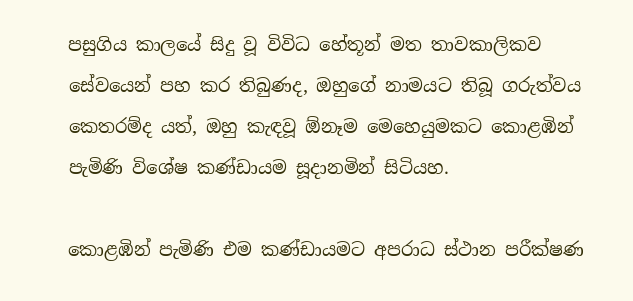පසුගිය කාලයේ සිදු වූ විවිධ හේතූන් මත තාවකාලිකව සේවයෙන් පහ කර තිබුණද, ඔහුගේ නාමයට තිබූ ගරුත්වය කෙතරම්ද යත්, ඔහු කැඳවූ ඕනෑම මෙහෙයුමකට කොළඹින් පැමිණි විශේෂ කණ්ඩායම සූදානමින් සිටියහ.

කොළඹින් පැමිණි එම කණ්ඩායමට අපරාධ ස්ථාන පරීක්ෂණ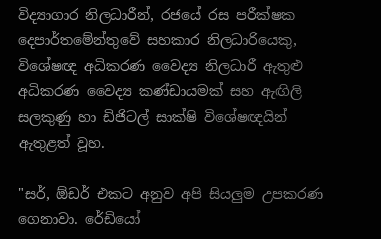විද්‍යාගාර නිලධාරීන්, රජයේ රස පරීක්ෂක දෙපාර්තමේන්තුවේ සහකාර නිලධාරියෙකු, විශේෂඥ අධිකරණ වෛද්‍ය නිලධාරී ඇතුළු අධිකරණ වෛද්‍ය කණ්ඩායමක් සහ ඇඟිලි සලකුණු හා ඩිජිටල් සාක්ෂි විශේෂඥයින් ඇතුළත් වූහ.

"සර්, ඕඩර් එකට අනුව අපි සියලුම උපකරණ ගෙනාවා. රේඩියෝ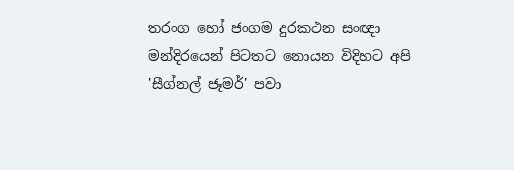තරංග හෝ ජංගම දුරකථන සංඥා මන්දිරයෙන් පිටතට නොයන විදිහට අපි 'සීග්නල් ජෑමර්' පවා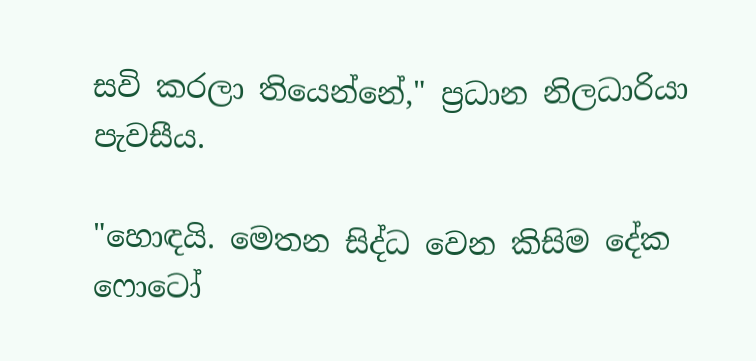සවි කරලා තියෙන්නේ," ප්‍රධාන නිලධාරියා පැවසීය.

"හොඳයි. මෙතන සිද්ධ වෙන කිසිම දේක ෆොටෝ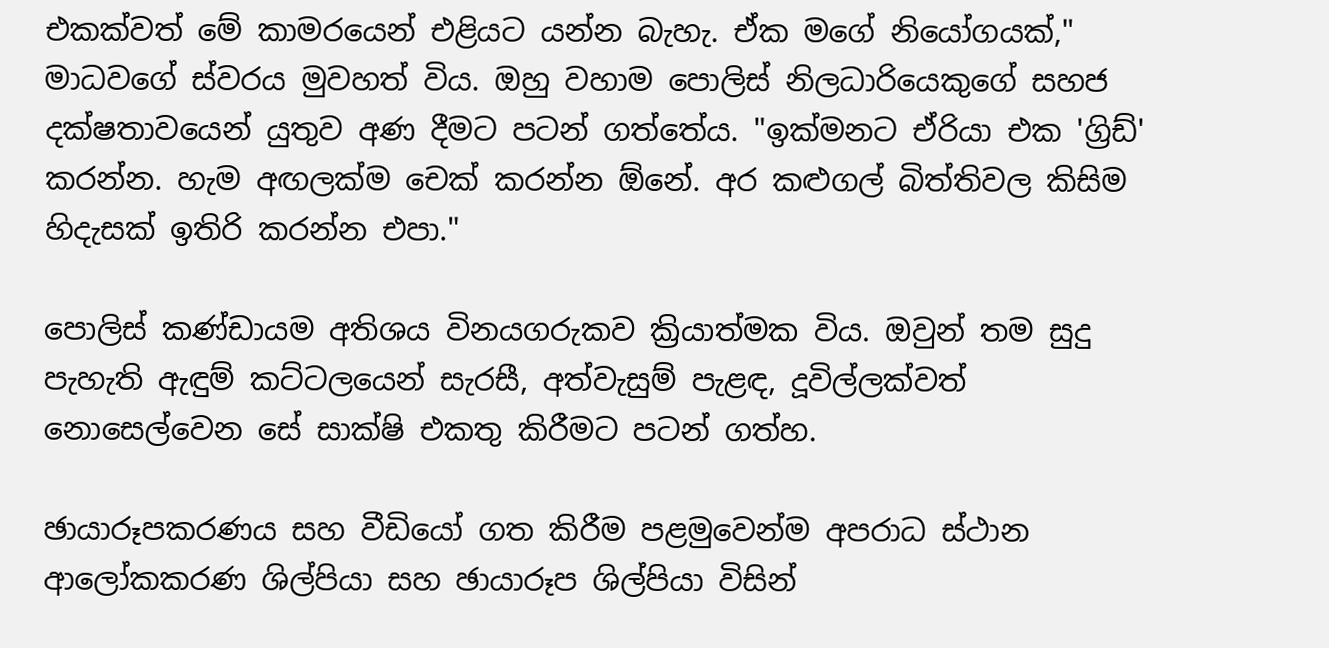එකක්වත් මේ කාමරයෙන් එළියට යන්න බැහැ. ඒක මගේ නියෝගයක්," මාධවගේ ස්වරය මුවහත් විය. ඔහු වහාම පොලිස් නිලධාරියෙකුගේ සහජ දක්ෂතාවයෙන් යුතුව අණ දීමට පටන් ගත්තේය. "ඉක්මනට ඒරියා එක 'ග්‍රිඩ්' කරන්න. හැම අඟලක්ම චෙක් කරන්න ඕනේ. අර කළුගල් බිත්තිවල කිසිම හිදැසක් ඉතිරි කරන්න එපා."

පොලිස් කණ්ඩායම අතිශය විනයගරුකව ක්‍රියාත්මක විය. ඔවුන් තම සුදු පැහැති ඇඳුම් කට්ටලයෙන් සැරසී, අත්වැසුම් පැළඳ, දූවිල්ලක්වත් නොසෙල්වෙන සේ සාක්ෂි එකතු කිරීමට පටන් ගත්හ.

ඡායාරූපකරණය සහ වීඩියෝ ගත කිරීම පළමුවෙන්ම අපරාධ ස්ථාන ආලෝකකරණ ශිල්පියා සහ ඡායාරූප ශිල්පියා විසින්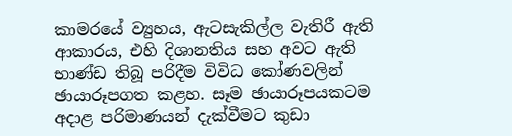කාමරයේ ව්‍යුහය, ඇටසැකිල්ල වැතිරී ඇති ආකාරය, එහි දිශානතිය සහ අවට ඇති භාණ්ඩ තිබූ පරිදීම විවිධ කෝණවලින් ඡායාරූපගත කළහ. සෑම ඡායාරූපයකටම අදාළ පරිමාණයන් දැක්වීමට කුඩා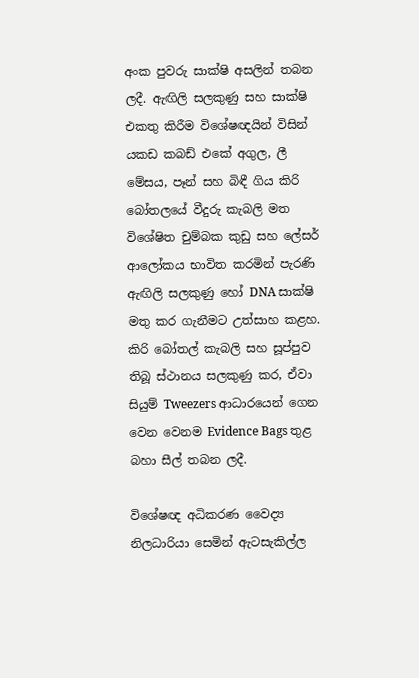අංක පුවරු සාක්ෂි අසලින් තබන ලදී. ඇඟිලි සලකුණු සහ සාක්ෂි එකතු කිරීම විශේෂඥයින් විසින් යකඩ කබඩ් එකේ අගුල, ලී මේසය, පෑන් සහ බිඳී ගිය කිරි බෝතලයේ වීදුරු කැබලි මත විශේෂිත චුම්බක කුඩු සහ ලේසර් ආලෝකය භාවිත කරමින් පැරණි ඇඟිලි සලකුණු හෝ DNA සාක්ෂි මතු කර ගැනීමට උත්සාහ කළහ. කිරි බෝතල් කැබලි සහ සූප්පුව තිබූ ස්ථානය සලකුණු කර, ඒවා සියුම් Tweezers ආධාරයෙන් ගෙන වෙන වෙනම Evidence Bags තුළ බහා සීල් තබන ලදී.

විශේෂඥ අධිකරණ වෛද්‍ය නිලධාරියා සෙමින් ඇටසැකිල්ල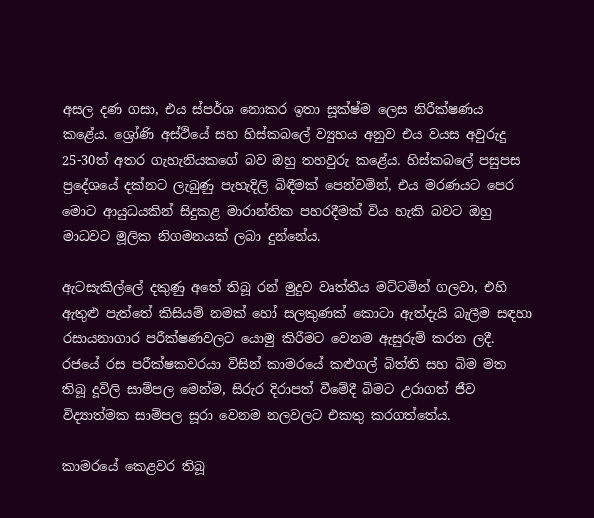අසල දණ ගසා, එය ස්පර්ශ නොකර ඉතා සූක්ෂ්ම ලෙස නිරීක්ෂණය කළේය. ශ්‍රෝණි අස්ථියේ සහ හිස්කබලේ ව්‍යුහය අනුව එය වයස අවුරුදු 25-30ත් අතර ගැහැනියකගේ බව ඔහු තහවුරු කළේය. හිස්කබලේ පසුපස ප්‍රදේශයේ දක්නට ලැබුණු පැහැදිලි බිඳීමක් පෙන්වමින්, එය මරණයට පෙර මොට ආයුධයකින් සිදුකළ මාරාන්තික පහරදීමක් විය හැකි බවට ඔහු මාධවට මූලික නිගමනයක් ලබා දුන්නේය.

ඇටසැකිල්ලේ දකුණු අතේ තිබූ රන් මුදුව වෘත්තීය මට්ටමින් ගලවා, එහි ඇතුළු පැත්තේ කිසියම් නමක් හෝ සලකුණක් කොටා ඇත්දැයි බැලීම සඳහා රසායනාගාර පරීක්ෂණවලට යොමු කිරීමට වෙනම ඇසුරුම් කරන ලදී. රජයේ රස පරීක්ෂකවරයා විසින් කාමරයේ කළුගල් බිත්ති සහ බිම මත තිබූ දූවිලි සාම්පල මෙන්ම, සිරුර දිරාපත් වීමේදී බිමට උරාගත් ජීව විද්‍යාත්මක සාම්පල සූරා වෙනම නලවලට එකතු කරගත්තේය.

කාමරයේ කෙළවර තිබූ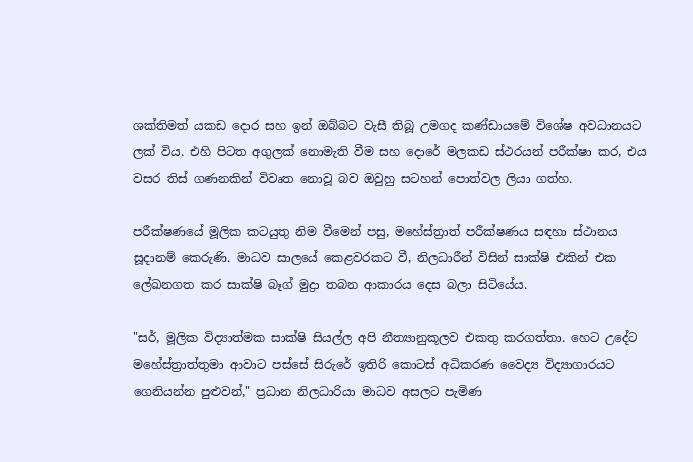ශක්තිමත් යකඩ දොර සහ ඉන් ඔබ්බට වැසී තිබූ උමගද කණ්ඩායමේ විශේෂ අවධානයට ලක් විය. එහි පිටත අගුලක් නොමැති වීම සහ දොරේ මලකඩ ස්ථරයන් පරීක්ෂා කර, එය වසර තිස් ගණනකින් විවෘත නොවූ බව ඔවුහු සටහන් පොත්වල ලියා ගත්හ.

පරීක්ෂණයේ මූලික කටයුතු නිම වීමෙන් පසු, මහේස්ත්‍රාත් පරීක්ෂණය සඳහා ස්ථානය සූදානම් කෙරුණි. මාධව සාලයේ කෙළවරකට වී, නිලධාරීන් විසින් සාක්ෂි එකින් එක ලේඛනගත කර සාක්ෂි බෑග් මුද්‍රා තබන ආකාරය දෙස බලා සිටියේය.

"සර්, මූලික විද්‍යාත්මක සාක්ෂි සියල්ල අපි නීත්‍යානුකූලව එකතු කරගත්තා. හෙට උදේට මහේස්ත්‍රාත්තුමා ආවාට පස්සේ සිරුරේ ඉතිරි කොටස් අධිකරණ වෛද්‍ය විද්‍යාගාරයට ගෙනියන්න පුළුවන්," ප්‍රධාන නිලධාරියා මාධව අසලට පැමිණ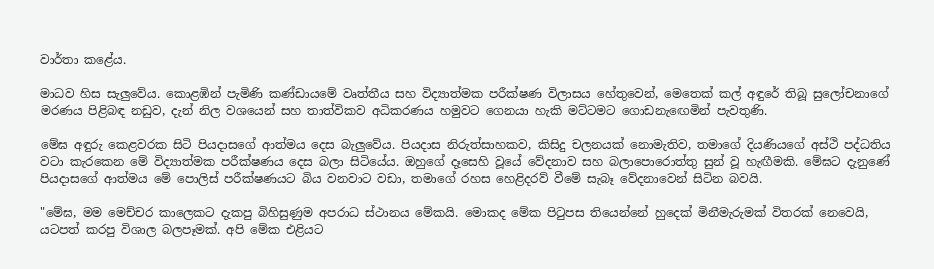වාර්තා කළේය.

මාධව හිස සැලුවේය. කොළඹින් පැමිණි කණ්ඩායමේ වෘත්තීය සහ විද්‍යාත්මක පරීක්ෂණ විලාසය හේතුවෙන්, මෙතෙක් කල් අඳුරේ තිබූ සුලෝචනාගේ මරණය පිළිබඳ නඩුව, දැන් නිල වශයෙන් සහ තාත්විකව අධිකරණය හමුවට ගෙනයා හැකි මට්ටමට ගොඩනැඟෙමින් පැවතුණි.

මේඝ අඳුරු කෙළවරක සිටි පියදාසගේ ආත්මය දෙස බැලුවේය. පියදාස නිරුත්සාහකව, කිසිදු චලනයක් නොමැතිව, තමාගේ දියණියගේ අස්ථි පද්ධතිය වටා කැරකෙන මේ විද්‍යාත්මක පරීක්ෂණය දෙස බලා සිටියේය. ඔහුගේ දෑසෙහි වූයේ වේදනාව සහ බලාපොරොත්තු සුන් වූ හැඟීමකි. මේඝට දැනුණේ පියදාසගේ ආත්මය මේ පොලිස් පරීක්ෂණයට බිය වනවාට වඩා, තමාගේ රහස හෙළිදරව් වීමේ සැබෑ වේදනාවෙන් සිටින බවයි.

"මේඝ, මම මෙච්චර කාලෙකට දැකපු බිහිසුණුම අපරාධ ස්ථානය මේකයි. මොකද මේක පිටුපස තියෙන්නේ හුදෙක් මිනීමැරුමක් විතරක් නෙවෙයි, යටපත් කරපු විශාල බලපෑමක්. අපි මේක එළියට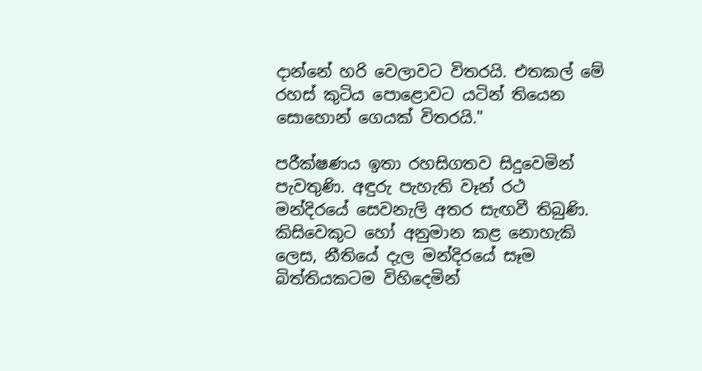දාන්නේ හරි වෙලාවට විතරයි. එතකල් මේ රහස් කුටිය පොළොවට යටින් තියෙන සොහොන් ගෙයක් විතරයි."

පරීක්ෂණය ඉතා රහසිගතව සිදුවෙමින් පැවතුණි. අඳුරු පැහැති වෑන් රථ මන්දිරයේ සෙවනැලි අතර සැඟවී තිබුණි. කිසිවෙකුට හෝ අනුමාන කළ නොහැකි ලෙස, නීතියේ දැල මන්දිරයේ සෑම බිත්තියකටම විහිදෙමින්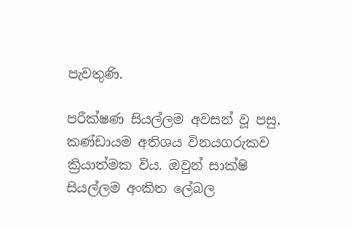පැවතුණි.

පරීක්ෂණ සියල්ලම අවසන් වූ පසු, කණ්ඩායම අතිශය විනයගරුකව ක්‍රියාත්මක විය. ඔවුන් සාක්ෂි සියල්ලම අංකිත ලේබල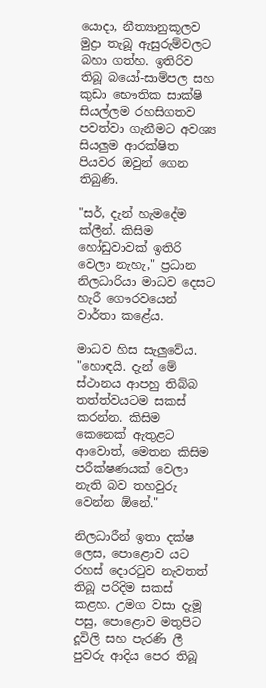යොදා, නීත්‍යානුකූලව මුද්‍රා තැබූ ඇසුරුම්වලට බහා ගත්හ. ඉතිරිව තිබූ බයෝ-සාම්පල සහ කුඩා භෞතික සාක්ෂි සියල්ලම රහසිගතව පවත්වා ගැනීමට අවශ්‍ය සියලුම ආරක්ෂිත පියවර ඔවුන් ගෙන තිබුණි.

"සර්, දැන් හැමදේම ක්ලීන්. කිසිම හෝඩුවාවක් ඉතිරි වෙලා නැහැ," ප්‍රධාන නිලධාරියා මාධව දෙසට හැරී ගෞරවයෙන් වාර්තා කළේය.

මාධව හිස සැලුවේය. "හොඳයි. දැන් මේ ස්ථානය ආපහු තිබ්බ තත්ත්වයටම සකස් කරන්න. කිසිම කෙනෙක් ඇතුළට ආවොත්, මෙතන කිසිම පරීක්ෂණයක් වෙලා නැති බව තහවුරු වෙන්න ඕනේ."

නිලධාරීන් ඉතා දක්ෂ ලෙස, පොළොව යට රහස් දොරටුව නැවතත් තිබූ පරිදිම සකස් කළහ. උමග වසා දැමූ පසු, පොළොව මතුපිට දූවිලි සහ පැරණි ලී පුවරු ආදිය පෙර තිබූ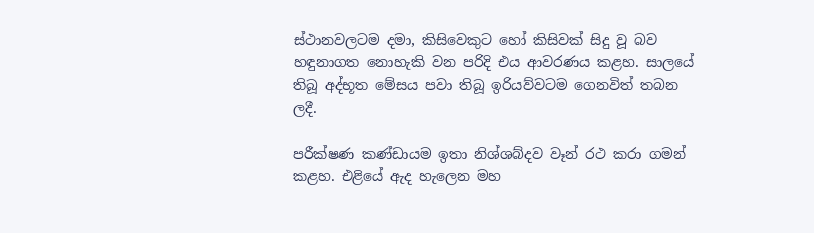ස්ථානවලටම දමා, කිසිවෙකුට හෝ කිසිවක් සිදු වූ බව හඳුනාගත නොහැකි වන පරිදි එය ආවරණය කළහ. සාලයේ තිබූ අද්භූත මේසය පවා තිබූ ඉරියව්වටම ගෙනවිත් තබන ලදී.

පරීක්ෂණ කණ්ඩායම ඉතා නිශ්ශබ්දව වෑන් රථ කරා ගමන් කළහ. එළියේ ඇද හැලෙන මහ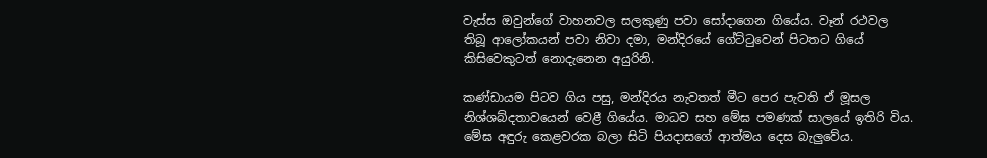වැස්ස ඔවුන්ගේ වාහනවල සලකුණු පවා සෝදාගෙන ගියේය. වෑන් රථවල තිබූ ආලෝකයන් පවා නිවා දමා, මන්දිරයේ ගේට්ටුවෙන් පිටතට ගියේ කිසිවෙකුටත් නොදැනෙන අයුරිනි.

කණ්ඩායම පිටව ගිය පසු, මන්දිරය නැවතත් මීට පෙර පැවති ඒ මූසල නිශ්ශබ්දතාවයෙන් වෙළී ගියේය. මාධව සහ මේඝ පමණක් සාලයේ ඉතිරි විය. මේඝ අඳුරු කෙළවරක බලා සිටි පියදාසගේ ආත්මය දෙස බැලුවේය.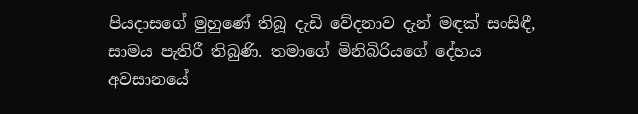පියදාසගේ මුහුණේ තිබූ දැඩි වේදනාව දැන් මඳක් සංසිඳී, සාමය පැතිරී තිබුණි. තමාගේ මිනිබිරියගේ දේහය අවසානයේ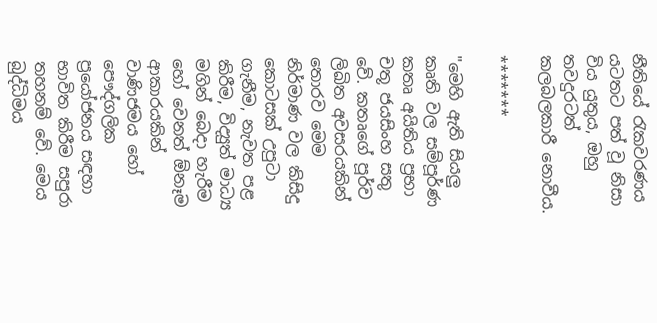නීතියේ රැකවරණය යටතට පත් වූ නිසා විය යුතුය, ඔහු තවදුරටත් කලබලකාරී නොවීය.

*******

"මෙහි ඇති සියලු කෘති වල සම්පූර්ණ කතෘ අයිතිය ප්‍රභා චතූ ජයසිංහ සතු වේ. කතෘගේ පූර්ව ලිඛිත අවසරයකින් තොරව මෙම නිර්මාණ වල කිසිදු කොටසක් උපුටා ගැනීම, නැවත පළ කිරීම, විද්‍යුත් මාධ්‍ය මගින් බෙදා හැරීම හෝ වෙනත් ඕනෑම ආකාරයකින් වාණිජමය හෝ පෞද්ගලික ප්‍රයෝජනය සඳහා භාවිත කිරීම සපුරා තහනම් වේ. මෙය බුද්ධිමය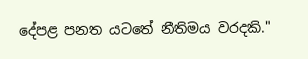දේපළ පනත යටතේ නීතිමය වරදකි."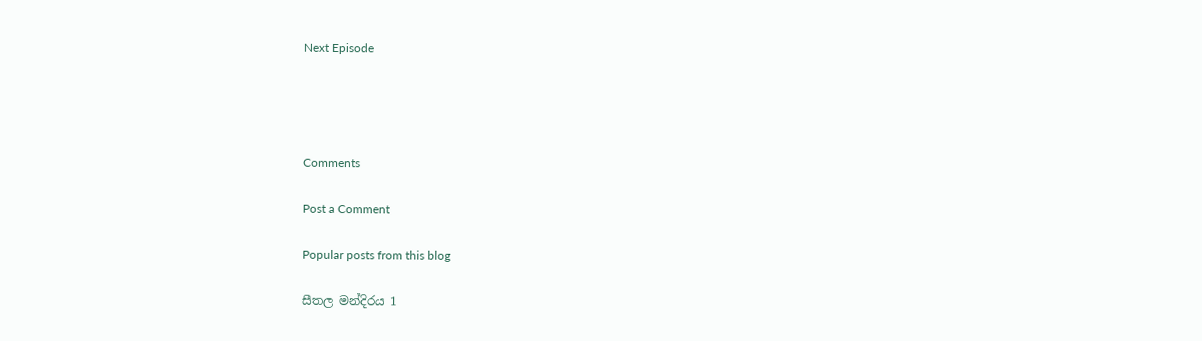Next Episode




Comments

Post a Comment

Popular posts from this blog

සීතල මන්දිරය 1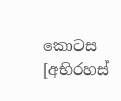කොටස [අභිරහස්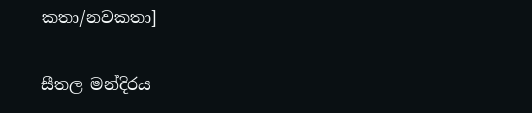කතා/නවකතා]

සීතල මන්දිරය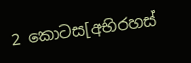2 කොටස[අභිරහස්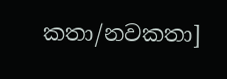කතා/නවකතා]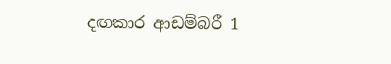දඟකාර ආඩම්බරී 1